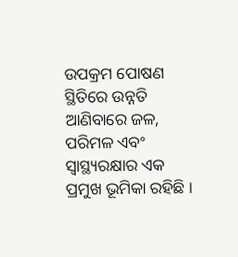ଉପକ୍ରମ ପୋଷଣ ସ୍ଥିତିରେ ଉନ୍ନତି ଆଣିବାରେ ଜଳ, ପରିମଳ ଏବଂ ସ୍ଵାସ୍ଥ୍ୟରକ୍ଷାର ଏକ ପ୍ରମୁଖ ଭୂମିକା ରହିଛି ।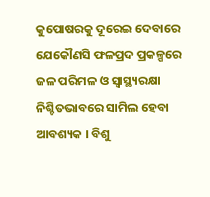କୁପୋଷରକୁ ଦୂରେଇ ଦେବାରେ ଯେକୌଣସି ଫଳପ୍ରଦ ପ୍ରକଳ୍ପରେ ଜଳ ପରିମଳ ଓ ସ୍ଵାସ୍ଥ୍ୟରକ୍ଷା ନିଶ୍ଚିତଭାବରେ ସାମିଲ ହେବା ଆବଶ୍ୟକ । ବିଶୁ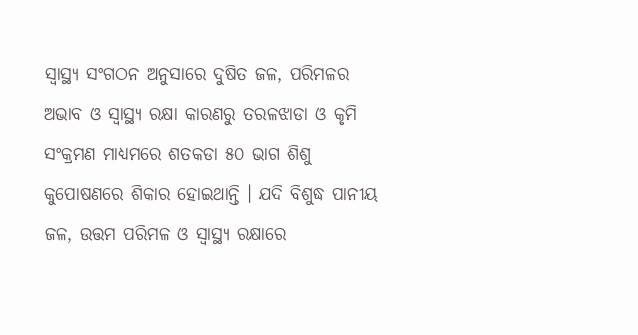ସ୍ଵାସ୍ଥ୍ୟ ସଂଗଠନ ଅନୁସାରେ ଦୁଷିତ ଜଳ, ପରିମଳର ଅଭାବ ଓ ସ୍ଵାସ୍ଥ୍ୟ ରକ୍ଷା କାରଣରୁ ତରଳଝାଡା ଓ କୃମି ସଂକ୍ରମଣ ମାଧ୍ୟମରେ ଶତକଡା ୫୦ ଭାଗ ଶିଶୁ କୁପୋଷଣରେ ଶିକାର ହୋଇଥାନ୍ତି । ଯଦି ବିଶୁଦ୍ଧ ପାନୀୟ ଜଳ, ଉତ୍ତମ ପରିମଳ ଓ ସ୍ଵାସ୍ଥ୍ୟ ରକ୍ଷାରେ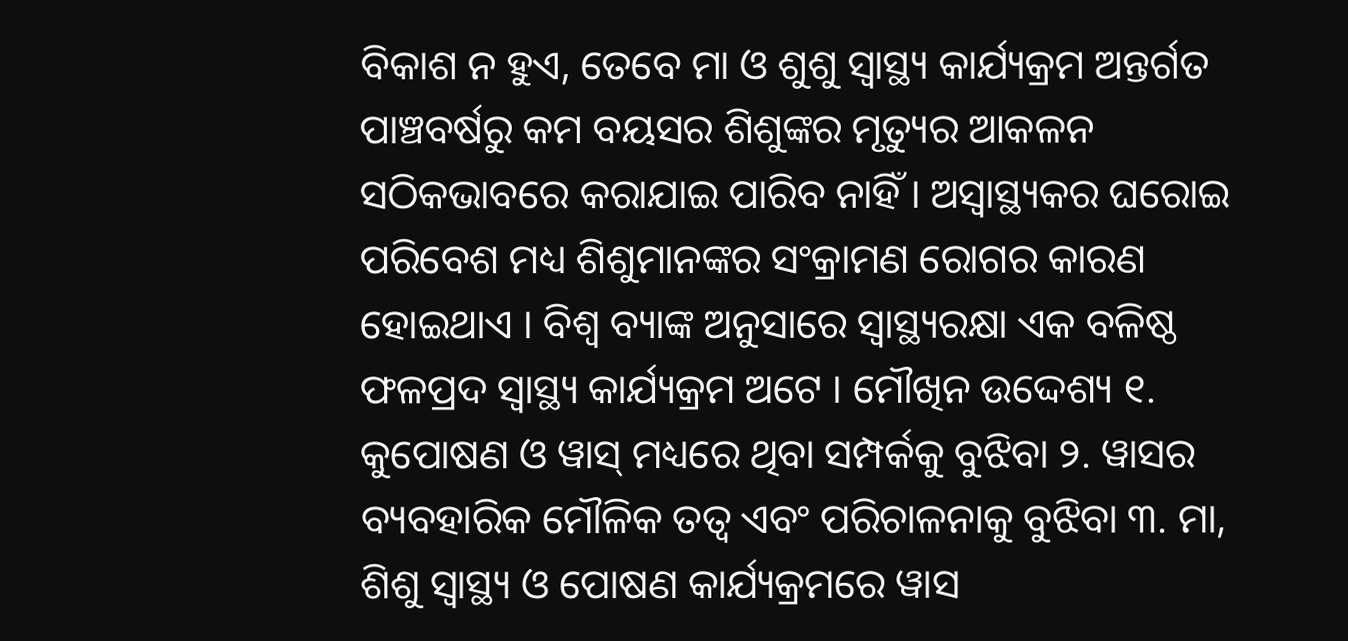ବିକାଶ ନ ହୁଏ, ତେବେ ମା ଓ ଶୁଶୁ ସ୍ଵାସ୍ଥ୍ୟ କାର୍ଯ୍ୟକ୍ରମ ଅନ୍ତର୍ଗତ ପାଞ୍ଚବର୍ଷରୁ କମ ବୟସର ଶିଶୁଙ୍କର ମୃତ୍ୟୁର ଆକଳନ ସଠିକଭାବରେ କରାଯାଇ ପାରିବ ନାହିଁ । ଅସ୍ଵାସ୍ଥ୍ୟକର ଘରୋଇ ପରିବେଶ ମଧ୍ୟ ଶିଶୁମାନଙ୍କର ସଂକ୍ରାମଣ ରୋଗର କାରଣ ହୋଇଥାଏ । ବିଶ୍ଵ ବ୍ୟାଙ୍କ ଅନୁସାରେ ସ୍ୱାସ୍ଥ୍ୟରକ୍ଷା ଏକ ବଳିଷ୍ଠ ଫଳପ୍ରଦ ସ୍ୱାସ୍ଥ୍ୟ କାର୍ଯ୍ୟକ୍ରମ ଅଟେ । ମୌଖିନ ଉଦ୍ଦେଶ୍ୟ ୧. କୁପୋଷଣ ଓ ୱାସ୍ ମଧ୍ୟରେ ଥିବା ସମ୍ପର୍କକୁ ବୁଝିବା ୨. ୱାସର ବ୍ୟବହାରିକ ମୌଳିକ ତତ୍ଵ ଏବଂ ପରିଚାଳନାକୁ ବୁଝିବା ୩. ମା, ଶିଶୁ ସ୍ଵାସ୍ଥ୍ୟ ଓ ପୋଷଣ କାର୍ଯ୍ୟକ୍ରମରେ ୱାସ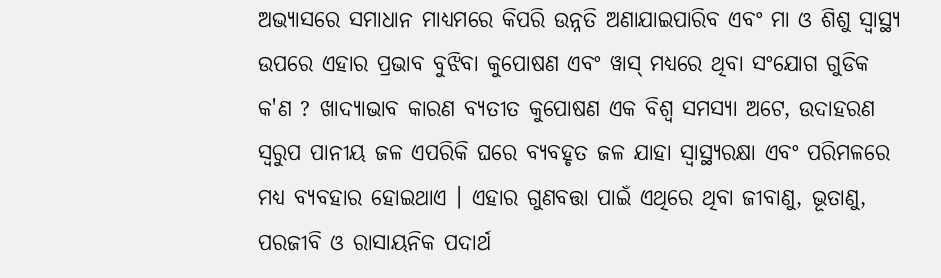ଅଭ୍ୟାସରେ ସମାଧାନ ମାଧ୍ୟମରେ କିପରି ଉନ୍ନତି ଅଣାଯାଇପାରିବ ଏବଂ ମା ଓ ଶିଶୁ ସ୍ଵାସ୍ଥ୍ୟ ଉପରେ ଏହାର ପ୍ରଭାବ ବୁଝିବା କୁପୋଷଣ ଏବଂ ୱାସ୍ ମଧ୍ୟରେ ଥିବା ସଂଯୋଗ ଗୁଡିକ କ'ଣ ? ଖାଦ୍ୟାଭାବ କାରଣ ବ୍ୟତୀତ କୁପୋଷଣ ଏକ ବିଶ୍ଵ ସମସ୍ୟା ଅଟେ, ଉଦାହରଣ ସ୍ଵରୁପ ପାନୀୟ ଜଳ ଏପରିକି ଘରେ ବ୍ୟବହୃତ ଜଳ ଯାହା ସ୍ଵାସ୍ଥ୍ୟରକ୍ଷା ଏବଂ ପରିମଳରେ ମଧ୍ୟ ବ୍ୟବହାର ହୋଇଥାଏ । ଏହାର ଗୁଣବତ୍ତା ପାଇଁ ଏଥିରେ ଥିବା ଜୀବାଣୁ, ଭୂତାଣୁ, ପରଜୀବି ଓ ରାସାୟନିକ ପଦାର୍ଥ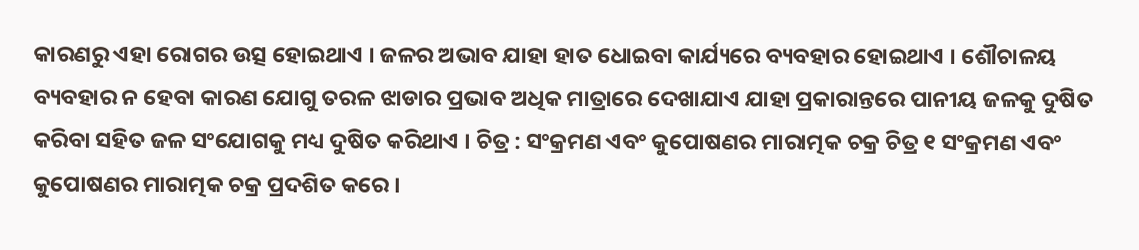କାରଣରୁ ଏହା ରୋଗର ଉତ୍ସ ହୋଇଥାଏ । ଜଳର ଅଭାବ ଯାହା ହାତ ଧୋଇବା କାର୍ଯ୍ୟରେ ବ୍ୟବହାର ହୋଇଥାଏ । ଶୌଚାଳୟ ବ୍ୟବହାର ନ ହେବା କାରଣ ଯୋଗୁ ତରଳ ଝାଡାର ପ୍ରଭାବ ଅଧିକ ମାତ୍ରାରେ ଦେଖାଯାଏ ଯାହା ପ୍ରକାରାନ୍ତରେ ପାନୀୟ ଜଳକୁ ଦୁଷିତ କରିବା ସହିତ ଜଳ ସଂଯୋଗକୁ ମଧ୍ୟ ଦୁଷିତ କରିଥାଏ । ଚିତ୍ର : ସଂକ୍ରମଣ ଏବଂ କୁପୋଷଣର ମାରାତ୍ମକ ଚକ୍ର ଚିତ୍ର ୧ ସଂକ୍ରମଣ ଏବଂ କୁପୋଷଣର ମାରାତ୍ମକ ଚକ୍ର ପ୍ରଦଶିତ କରେ ।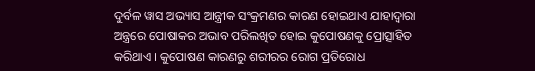ଦୁର୍ବଳ ୱାସ ଅଭ୍ୟାସ ଆନ୍ତ୍ରୀକ ସଂକ୍ରମଣର କାରଣ ହୋଇଥାଏ ଯାହାଦ୍ଵାରା ଅନ୍ତ୍ରରେ ପୋଷାକର ଅଭାବ ପରିଲଖିତ ହୋଇ କୁପୋଷଣକୁ ପ୍ରୋତ୍ସାହିତ କରିଥାଏ । କୁପୋଷଣ କାରଣରୁ ଶରୀରର ରୋଗ ପ୍ରତିରୋଧ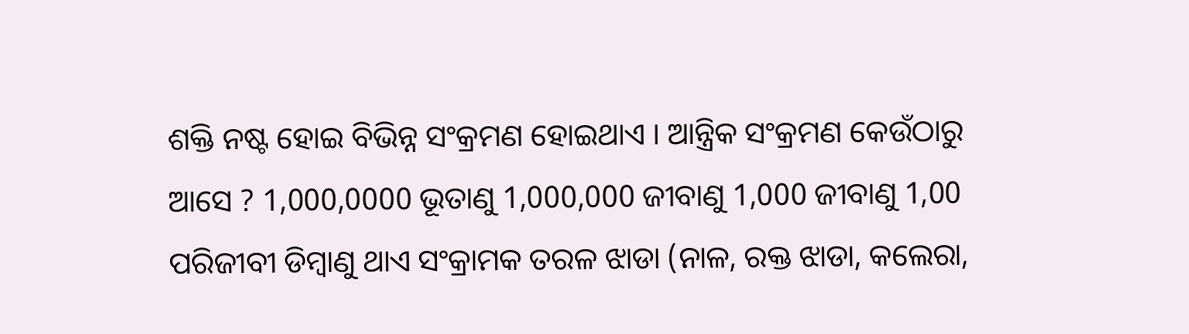ଶକ୍ତି ନଷ୍ଟ ହୋଇ ବିଭିନ୍ନ ସଂକ୍ରମଣ ହୋଇଥାଏ । ଆନ୍ତ୍ରିକ ସଂକ୍ରମଣ କେଉଁଠାରୁ ଆସେ ? 1,000,0000 ଭୂତାଣୁ 1,000,000 ଜୀବାଣୁ 1,000 ଜୀବାଣୁ 1,00 ପରିଜୀବୀ ଡିମ୍ବାଣୁ ଥାଏ ସଂକ୍ରାମକ ତରଳ ଝାଡା (ନାଳ, ରକ୍ତ ଝାଡା, କଲେରା,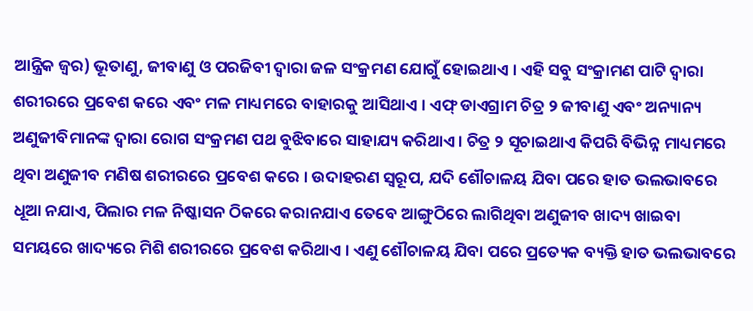ଆନ୍ତ୍ରିକ ଜ୍ଵର) ଭୂତାଣୁ, ଜୀବାଣୁ ଓ ପରଜିବୀ ଦ୍ଵାରା ଜଳ ସଂକ୍ରମଣ ଯୋଗୁଁ ହୋଇଥାଏ । ଏହି ସବୁ ସଂକ୍ରାମଣ ପାଟି ଦ୍ଵାରା ଶରୀରରେ ପ୍ରବେଶ କରେ ଏବଂ ମଳ ମାଧ୍ୟମରେ ବାହାରକୁ ଆସିଥାଏ । ଏଫ୍ ଡାଏଗ୍ରାମ ଚିତ୍ର ୨ ଜୀବାଣୁ ଏବଂ ଅନ୍ୟାନ୍ୟ ଅଣୁଜୀବିମାନଙ୍କ ଦ୍ଵାରା ରୋଗ ସଂକ୍ରମଣ ପଥ ବୁଝିବାରେ ସାହାଯ୍ୟ କରିଥାଏ । ଚିତ୍ର ୨ ସୂଚାଇଥାଏ କିପରି ବିଭିନ୍ନ ମାଧ୍ୟମରେ ଥିବା ଅଣୁଜୀବ ମଣିଷ ଶରୀରରେ ପ୍ରବେଶ କରେ । ଉଦାହରଣ ସ୍ଵରୂପ, ଯଦି ଶୌଚାଳୟ ଯିବା ପରେ ହାତ ଭଲଭାବରେ ଧୂଆ ନଯାଏ, ପିଲାର ମଳ ନିଷ୍କାସନ ଠିକରେ କରାନଯାଏ ତେବେ ଆଙ୍ଗୁଠିରେ ଲାଗିଥିବା ଅଣୁଜୀବ ଖାଦ୍ୟ ଖାଇବା ସମୟରେ ଖାଦ୍ୟରେ ମିଶି ଶରୀରରେ ପ୍ରବେଶ କରିଥାଏ । ଏଣୁ ଶୌଚାଳୟ ଯିବା ପରେ ପ୍ରତ୍ୟେକ ବ୍ୟକ୍ତି ହାତ ଭଲଭାବରେ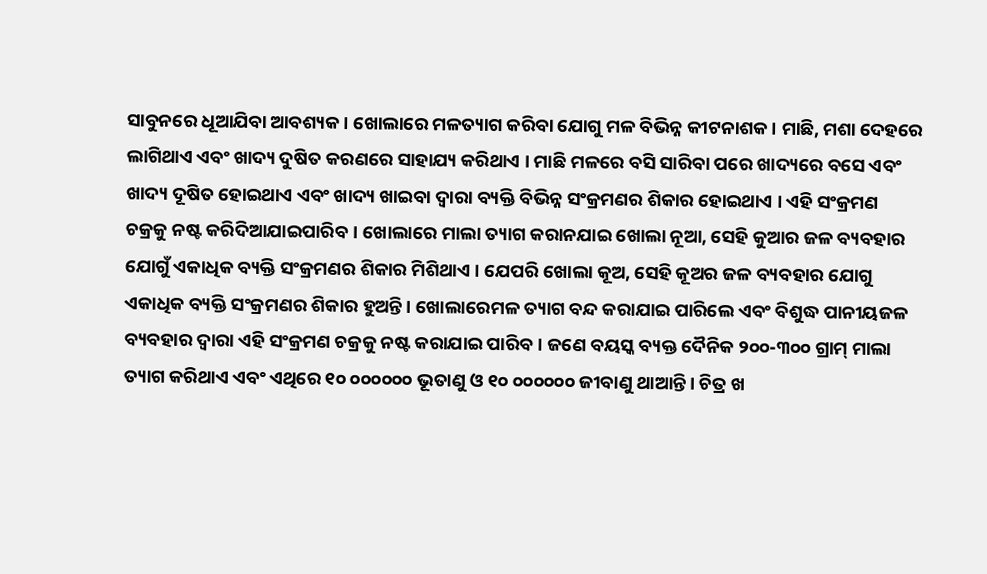ସାବୁନରେ ଧୂଆଯିବା ଆବଶ୍ୟକ । ଖୋଲାରେ ମଳତ୍ୟାଗ କରିବା ଯୋଗୁ ମଳ ବିଭିନ୍ନ କୀଟନାଶକ। ମାଛି, ମଶା ଦେହରେ ଲାଗିଥାଏ ଏବଂ ଖାଦ୍ୟ ଦୁଷିତ କରଣରେ ସାହାଯ୍ୟ କରିଥାଏ । ମାଛି ମଳରେ ବସି ସାରିବା ପରେ ଖାଦ୍ୟରେ ବସେ ଏବଂ ଖାଦ୍ୟ ଦୂଷିତ ହୋଇଥାଏ ଏବଂ ଖାଦ୍ୟ ଖାଇବା ଦ୍ଵାରା ବ୍ୟକ୍ତି ବିଭିନ୍ନ ସଂକ୍ରମଣର ଶିକାର ହୋଇଥାଏ । ଏହି ସଂକ୍ରମଣ ଚକ୍ରକୁ ନଷ୍ଟ କରିଦିଆଯାଇପାରିବ । ଖୋଲାରେ ମାଲା ତ୍ୟାଗ କରାନଯାଇ ଖୋଲା ନୂଆ, ସେହି କୁଆର ଜଳ ବ୍ୟବହାର ଯୋଗୁଁ ଏକାଧିକ ବ୍ୟକ୍ତି ସଂକ୍ରମଣର ଶିକାର ମିଶିଥାଏ । ଯେପରି ଖୋଲା କୂଅ, ସେହି କୂଅର ଜଳ ବ୍ୟବହାର ଯୋଗୁ ଏକାଧିକ ବ୍ୟକ୍ତି ସଂକ୍ରମଣର ଶିକାର ହୁଅନ୍ତି । ଖୋଲାରେମଳ ତ୍ୟାଗ ବନ୍ଦ କରାଯାଇ ପାରିଲେ ଏବଂ ବିଶୁଦ୍ଧ ପାନୀୟଜଳ ବ୍ୟବହାର ଦ୍ଵାରା ଏହି ସଂକ୍ରମଣ ଚକ୍ରକୁ ନଷ୍ଟ କରାଯାଇ ପାରିବ । ଜଣେ ବୟସ୍କ ବ୍ୟକ୍ତ ଦୈନିକ ୨୦୦-୩୦୦ ଗ୍ରାମ୍ ମାଲା ତ୍ୟାଗ କରିଥାଏ ଏବଂ ଏଥିରେ ୧୦ ୦୦୦୦୦୦ ଭୂତାଣୁ ଓ ୧୦ ୦୦୦୦୦୦ ଜୀବାଣୁ ଥାଆନ୍ତି । ଚିତ୍ର ଖ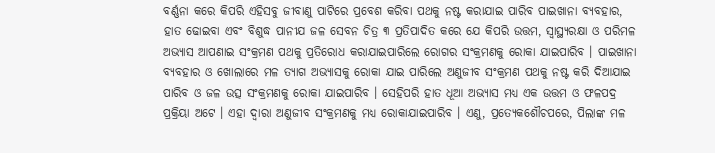ବର୍ଣ୍ଣନା କରେ କିପରି ଏହିସବୁ ଜୀବାଣୁ ପାଟିରେ ପ୍ରବେଶ କରିବା ପଥକୁ ନଷ୍ଟ କରାଯାଇ ପାରିବ ପାଇଖାନା ବ୍ୟବହାର, ହାତ ଢୋଇବା ଏବଂ ବିଶୁଦ୍ଧ ପାନୀଯ ଜଳ ସେବନ ଚିତ୍ର ୩ ପ୍ରତିପାଦିତ କରେ ଯେ କିପରି ଉତ୍ତମ, ସ୍ଵାସ୍ଥ୍ୟରକ୍ଷା ଓ ପରିମଳ ଅଭ୍ୟାସ ଆପଣାଇ ସଂକ୍ରମଣ ପଥକୁ ପ୍ରତିରୋଧ କରାଯାଇପାରିଲେ ରୋଗର ସଂକ୍ରମଣକୁ ରୋକା ଯାଇପାରିବ । ପାଇଖାନା ବ୍ୟବହାର ଓ ଖୋଲାରେ ମଳ ତ୍ୟାଗ ଅଭ୍ୟାସକୁ ରୋକା ଯାଇ ପାରିଲେ ଅଣୁଜୀବ ସଂକ୍ରମଣ ପଥକୁ ନଷ୍ଟ କରି ଦିଆଯାଇ ପାରିବ ଓ ଜଳ ଉତ୍ସ ସଂକ୍ରମଣକୁ ରୋକା ଯାଇପାରିବ । ସେହିପରି ହାତ ଧୂଆ ଅଭ୍ୟାସ ମଧ୍ୟ ଏକ ଉତ୍ତମ ଓ ଫଳପଦ୍ର ପ୍ରକ୍ରିୟା ଅଟେ । ଏହା ଦ୍ଵାରା ଅଣୁଜୀବ ସଂକ୍ରମଣକୁ ମଧ୍ୟ ରୋକାଯାଇପାରିବ । ଏଣୁ, ପ୍ରତ୍ୟେକଶୌଚପରେ, ପିଲାଙ୍କ ମଳ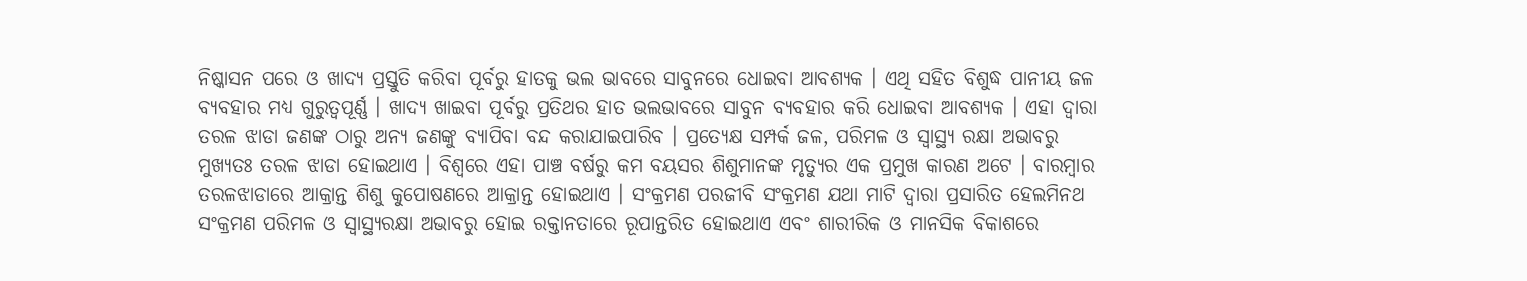ନିଷ୍କାସନ ପରେ ଓ ଖାଦ୍ୟ ପ୍ରସ୍ତୁତି କରିବା ପୂର୍ବରୁ ହାତକୁ ଭଲ ଭାବରେ ସାବୁନରେ ଧୋଇବା ଆବଶ୍ୟକ । ଏଥି ସହିତ ବିଶୁଦ୍ଧ ପାନୀୟ ଜଳ ବ୍ୟବହାର ମଧ୍ୟ ଗୁରୁତ୍ଵପୂର୍ଣ୍ଣ । ଖାଦ୍ୟ ଖାଇବା ପୂର୍ବରୁ ପ୍ରତିଥର ହାତ ଭଲଭାବରେ ସାବୁନ ବ୍ୟବହାର କରି ଧୋଇବା ଆବଶ୍ୟକ । ଏହା ଦ୍ଵାରା ତରଳ ଝାଡା ଜଣଙ୍କ ଠାରୁ ଅନ୍ୟ ଜଣଙ୍କୁ ବ୍ୟାପିବା ବନ୍ଦ କରାଯାଇପାରିବ । ପ୍ରତ୍ୟେକ୍ଷ ସମ୍ପର୍କ ଜଳ, ପରିମଳ ଓ ସ୍ଵାସ୍ଥ୍ୟ ରକ୍ଷା ଅଭାବରୁ ମୁଖ୍ୟତଃ ତରଳ ଝାଡା ହୋଇଥାଏ । ବିଶ୍ଵରେ ଏହା ପାଞ୍ଚ ବର୍ଷରୁ କମ ବୟସର ଶିଶୁମାନଙ୍କ ମୃତ୍ୟୁର ଏକ ପ୍ରମୁଖ କାରଣ ଅଟେ । ବାରମ୍ବାର ତରଳଝାଡାରେ ଆକ୍ରାନ୍ତ ଶିଶୁ କୁପୋଷଣରେ ଆକ୍ରାନ୍ତ ହୋଇଥାଏ । ସଂକ୍ରମଣ ପରଜୀବି ସଂକ୍ରମଣ ଯଥା ମାଟି ଦ୍ଵାରା ପ୍ରସାରିତ ହେଲମିନଥ ସଂକ୍ରମଣ ପରିମଳ ଓ ସ୍ଵାସ୍ଥ୍ୟରକ୍ଷା ଅଭାବରୁ ହୋଇ ରକ୍ତାନତାରେ ରୂପାନ୍ତରିତ ହୋଇଥାଏ ଏବଂ ଶାରୀରିକ ଓ ମାନସିକ ବିକାଶରେ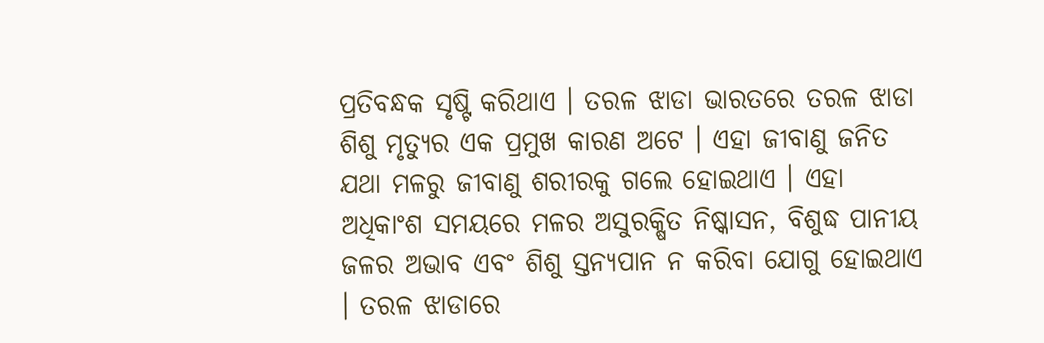ପ୍ରତିବନ୍ଧକ ସୃଷ୍ଟି କରିଥାଏ । ତରଳ ଝାଡା ଭାରତରେ ତରଳ ଝାଡା ଶିଶୁ ମୃତ୍ୟୁର ଏକ ପ୍ରମୁଖ କାରଣ ଅଟେ । ଏହା ଜୀବାଣୁ ଜନିତ ଯଥା ମଳରୁ ଜୀବାଣୁ ଶରୀରକୁ ଗଲେ ହୋଇଥାଏ । ଏହା ଅଧିକାଂଶ ସମୟରେ ମଳର ଅସୁରକ୍ଷିତ ନିଷ୍କାସନ, ବିଶୁଦ୍ଧ ପାନୀୟ ଜଳର ଅଭାବ ଏବଂ ଶିଶୁ ସ୍ତନ୍ୟପାନ ନ କରିବା ଯୋଗୁ ହୋଇଥାଏ । ତରଳ ଝାଡାରେ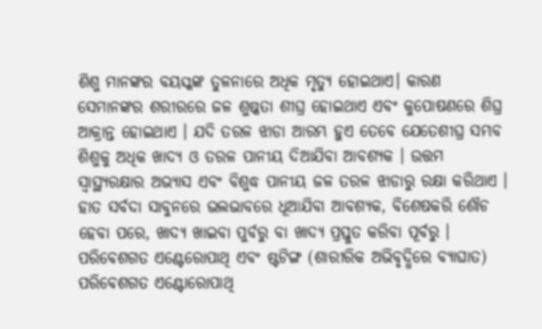ଶିଶୁ ମାନଙ୍କର ବୟସ୍କଙ୍କ ତୁଳନାରେ ଅଧିକ ମୃତ୍ୟୁ ହୋଇଥାଏ। କାରଣ ସେମାନଙ୍କର ଶରୀରରେ ଜଳ ଶୁଷ୍କତା ଶୀଘ୍ର ହୋଇଥାଏ ଏବଂ କୁପୋଷଣରେ ଶିଘ୍ର ଆକ୍ରାନ୍ତ ହୋଇଥାଏ । ଯଦି ତରଳ ଝାଡା ଆରମ୍ଭ ହୁଏ ତେବେ ଯେତେଶୀଘ୍ର ସମ୍ଭବ ଶିଶୁକୁ ଅଧିକ ଖାଦ୍ୟ ଓ ତରଳ ପାନୀୟ ଦିଆଯିବା ଆବଶ୍ୟକ । ଉତ୍ତମ ସ୍ଵାସ୍ଥ୍ୟରକ୍ଷାର ଅଭ୍ୟାସ ଏବଂ ବିଶୁଦ୍ଧ ପାନୀୟ ଜଳ ତରଳ ଝାଡାରୁ ରକ୍ଷା କରିଥାଏ । ହାତ ସର୍ବଦା ସାବୁନରେ ଭଲଭାବରେ ଧୂଆଯିବା ଆବଶ୍ୟକ, ବିଶେଷକରି ଶୌଚ ହେବା ପରେ, ଖାଦ୍ୟ ଖାଇବା ପୁର୍ବରୁ ବା ଖାଦ୍ୟ ପ୍ରସ୍ତୁତ କରିବା ପୂର୍ବରୁ । ପରିବେଶଗତ ଏଣ୍ଟେରୋପାଥି ଏବଂ ଷ୍ଟଟିଙ୍ଗ (ଶାରୀରିକ ଅଭିବୃଦ୍ଧିରେ ବ୍ୟାଘାତ) ପରିବେଶଗତ ଏଣ୍ଟୋରୋପାଥି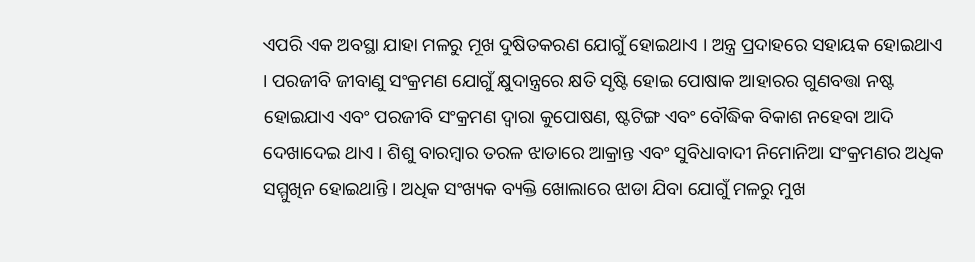ଏପରି ଏକ ଅବସ୍ଥା ଯାହା ମଳରୁ ମୂଖ ଦୁଷିତକରଣ ଯୋଗୁଁ ହୋଇଥାଏ । ଅନ୍ତ୍ର ପ୍ରଦାହରେ ସହାୟକ ହୋଇଥାଏ । ପରଜୀବି ଜୀବାଣୁ ସଂକ୍ରମଣ ଯୋଗୁଁ କ୍ଷୁଦାନ୍ତ୍ରରେ କ୍ଷତି ସୃଷ୍ଟି ହୋଇ ପୋଷାକ ଆହାରର ଗୁଣବତ୍ତା ନଷ୍ଟ ହୋଇଯାଏ ଏବଂ ପରଜୀବି ସଂକ୍ରମଣ ଦ୍ଵାରା କୁପୋଷଣ, ଷ୍ଟଟିଙ୍ଗ ଏବଂ ବୌଦ୍ଧିକ ବିକାଶ ନହେବା ଆଦି ଦେଖାଦେଇ ଥାଏ । ଶିଶୁ ବାରମ୍ବାର ତରଳ ଝାଡାରେ ଆକ୍ରାନ୍ତ ଏବଂ ସୁବିଧାବାଦୀ ନିମୋନିଆ ସଂକ୍ରମଣର ଅଧିକ ସମ୍ମୁଖିନ ହୋଇଥାନ୍ତି । ଅଧିକ ସଂଖ୍ୟକ ବ୍ୟକ୍ତି ଖୋଲାରେ ଝାଡା ଯିବା ଯୋଗୁଁ ମଳରୁ ମୁଖ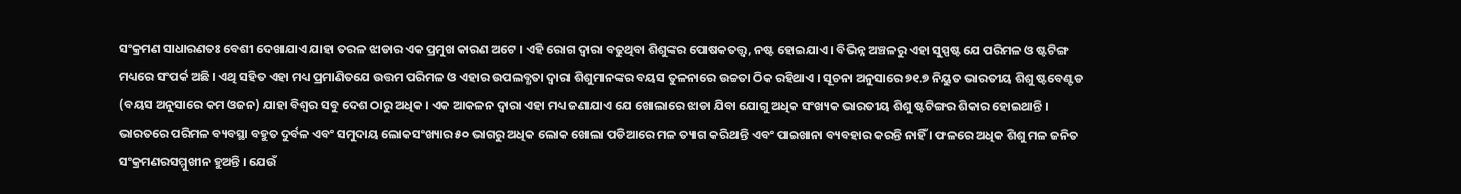ସଂକ୍ରମଣ ସାଧାରଣତଃ ବେଶୀ ଦେଖାଯାଏ ଯାହା ତରଳ ଝାଡାର ଏକ ପ୍ରମୁଖ କାରଣ ଅଟେ । ଏହି ରୋଗ ଦ୍ଵାରା ବଢୁଥିବା ଶିଶୁଙ୍କର ପୋଷକତତ୍ତ୍ବ, ନଷ୍ଟ ହୋଇଯାଏ । ବିଭିନ୍ନ ଅଞ୍ଚଳରୁ ଏହା ସୁସ୍ପଷ୍ଟ ଯେ ପରିମଳ ଓ ଷ୍ଟଟିଙ୍ଗ ମଧ୍ୟରେ ସଂପର୍କ ଅଛି । ଏଥି ସହିତ ଏହା ମଧ୍ୟ ପ୍ରମାଣିତଯେ ଉତ୍ତମ ପରିମଳ ଓ ଏହାର ଉପଲବ୍ଧତା ଦ୍ଵାରା ଶିଶୁମାନଙ୍କର ବୟସ ତୁଳନାରେ ଉଚ୍ଚତା ଠିକ ରହିଥାଏ । ସୂଚନା ଅନୁସାରେ ୭୧.୭ ନିୟୁତ ଭାରତୀୟ ଶିଶୁ ଷ୍ଟବେଣ୍ଟଡ (ବୟସ ଅନୁସାରେ କମ ଓଜନ) ଯାହା ବିଶ୍ଵର ସବୁ ଦେଶ ଠାରୁ ଅଧିକ । ଏକ ଆକଳନ ଦ୍ଵାରା ଏହା ମଧ୍ୟ ଜଣାଯାଏ ଯେ ଖୋଲାରେ ଝାଡା ଯିବା ଯୋଗୁ ଅଧିକ ସଂଖ୍ୟକ ଭାରତୀୟ ଶିଶୁ ଷ୍ଟଟିଙ୍ଗର ଶିକାର ହୋଇଥାନ୍ତି । ଭାରତରେ ପରିମଳ ବ୍ୟବସ୍ଥା ବହୁତ ଦୁର୍ବଳ ଏବଂ ସମୁଦାୟ ଲୋକସଂଖ୍ୟାର ୫୦ ଭାଗରୁ ଅଧିକ ଲୋକ ଖୋଲା ପଡିଆରେ ମଳ ତ୍ୟାଗ କରିଥାନ୍ତି ଏବଂ ପାଇଖାନା ବ୍ୟବହାର କରନ୍ତି ନାହିଁ । ଫଳରେ ଅଧିକ ଶିଶୁ ମଳ ଜନିତ ସଂକ୍ରମଣରସମ୍ମୁଖୀନ ହୁଅନ୍ତି । ଯେଉଁ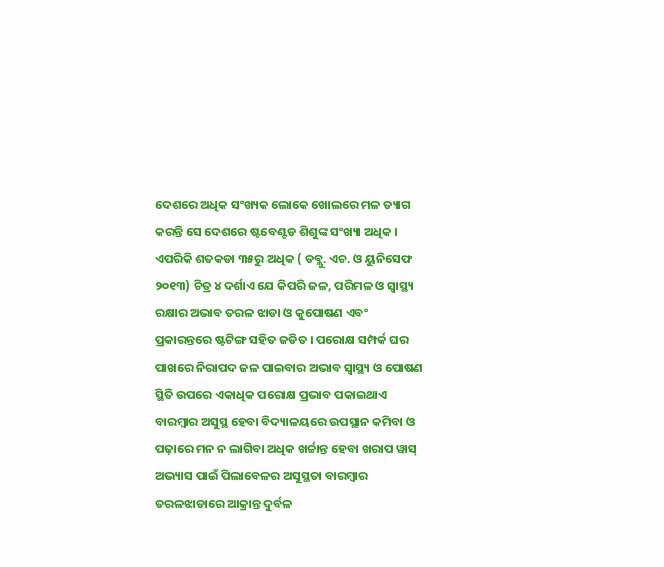ଦେଶରେ ଅଧିକ ସଂଖ୍ୟକ ଲୋକେ ଖୋଲରେ ମଳ ତ୍ୟାଗ କରନ୍ତି ସେ ଦେଶରେ ଷ୍ଟବେଣ୍ଟଡ ଶିଶୁଙ୍କ ସଂଖ୍ୟା ଅଧିକ । ଏପରିକି ଶତକଡା ୩୫ରୁ ଅଧିକ ( ଡବ୍ଲୁ. ଏଚ. ଓ ୟୁନିସେଫ ୨୦୧୩) ଚିତ୍ର ୪ ଦର୍ଶାଏ ଯେ କିପରି ଜଳ, ପରିମଳ ଓ ସ୍ୱାସ୍ଥ୍ୟ ରକ୍ଷାର ଅଭାବ ତରଳ ଝାଡା ଓ କୁପୋଷଣ ଏବଂ ପ୍ରକାରନ୍ତରେ ଷ୍ଟଟିଙ୍ଗ ସହିତ ଜଡିତ । ପରୋକ୍ଷ ସମ୍ପର୍କ ଘର ପାଖରେ ନିରାପଦ ଜଳ ପାଇବାର ଅଭାବ ସ୍ଵାସ୍ଥ୍ୟ ଓ ପୋଷଣ ସ୍ଥିତି ଉପରେ ଏକାଧିକ ପରୋକ୍ଷ ପ୍ରଭାବ ପକାଇଥାଏ ବାରମ୍ବାର ଅସୁସ୍ଥ ହେବା ବିଦ୍ୟାଳୟରେ ଉପସ୍ଥାନ କମିବା ଓ ପଢ଼ାରେ ମନ ନ ଲାଗିବା ଅଧିକ ଖର୍ଚ୍ଚାନ୍ତ ହେବା ଖରାପ ୱାସ୍ ଅଭ୍ୟାସ ପାଇଁ ପିଲାବେଳର ଅସୁସ୍ଥତା ବାରମ୍ବାର ତରଳଝାଡାରେ ଆକ୍ରାନ୍ତ ଦୁର୍ବଳ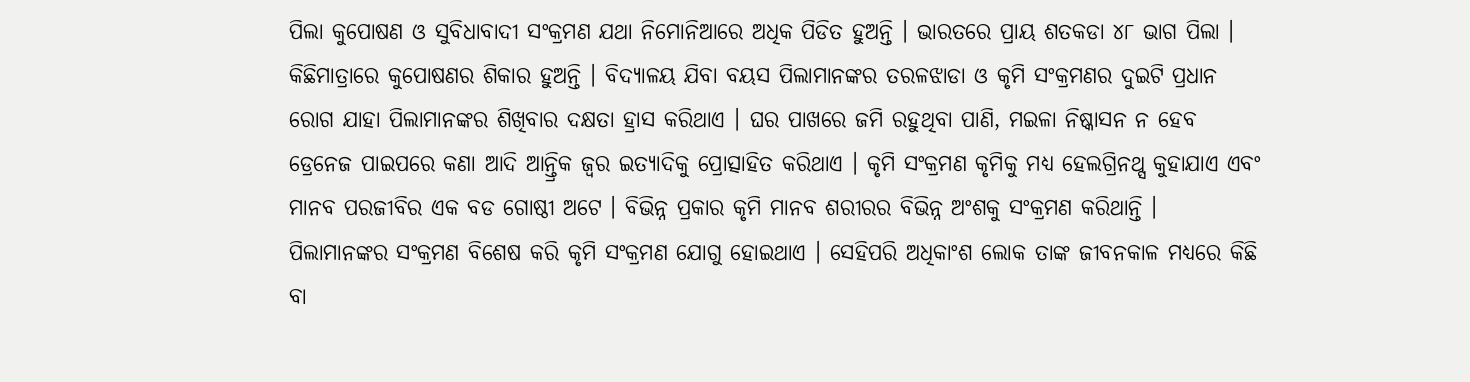ପିଲା କୁପୋଷଣ ଓ ସୁବିଧାବାଦୀ ସଂକ୍ରମଣ ଯଥା ନିମୋନିଆରେ ଅଧିକ ପିଡିତ ହୁଅନ୍ତି । ଭାରତରେ ପ୍ରାୟ ଶତକଡା ୪୮ ଭାଗ ପିଲା । କିଛିମାତ୍ରାରେ କୁପୋଷଣର ଶିକାର ହୁଅନ୍ତି । ବିଦ୍ୟାଳୟ ଯିବା ବୟସ ପିଲାମାନଙ୍କର ତରଳଝାଡା ଓ କୃମି ସଂକ୍ରମଣର ଦୁଇଟି ପ୍ରଧାନ ରୋଗ ଯାହା ପିଲାମାନଙ୍କର ଶିଖିବାର ଦକ୍ଷତା ହ୍ରାସ କରିଥାଏ । ଘର ପାଖରେ ଜମି ରହୁଥିବା ପାଣି, ମଇଳା ନିଷ୍କାସନ ନ ହେବ ଡ୍ରେନେଜ ପାଇପରେ କଣା ଆଦି ଆନ୍ତ୍ରିକ ଜ୍ଵର ଇତ୍ୟାଦିକୁ ପ୍ରୋତ୍ସାହିତ କରିଥାଏ । କୃମି ସଂକ୍ରମଣ କୃମିକୁ ମଧ୍ୟ ହେଲଗ୍ରିନଥ୍ସ କୁହାଯାଏ ଏବଂ ମାନବ ପରଜୀବିର ଏକ ବଡ ଗୋଷ୍ଠୀ ଅଟେ । ବିଭିନ୍ନ ପ୍ରକାର କୃମି ମାନବ ଶରୀରର ବିଭିନ୍ନ ଅଂଶକୁ ସଂକ୍ରମଣ କରିଥାନ୍ତି । ପିଲାମାନଙ୍କର ସଂକ୍ରମଣ ବିଶେଷ କରି କୃମି ସଂକ୍ରମଣ ଯୋଗୁ ହୋଇଥାଏ । ସେହିପରି ଅଧିକାଂଶ ଲୋକ ତାଙ୍କ ଜୀବନକାଳ ମଧ୍ୟରେ କିଛି ବା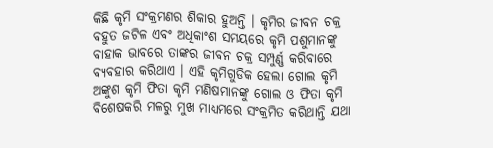କିଛି କୃମି ସଂକ୍ରମଣର ଶିକାର ହୁଅନ୍ତି । କୃମିର ଜୀବନ ଚକ୍ର ବହୁତ ଜଟିଳ ଏବଂ ଅଧିକାଂଶ ସମୟରେ କୃମି ପଶୁମାନଙ୍କୁ ବାହାକ ଭାବରେ ତାଙ୍କର ଜୀବନ ଚକ୍ର ସମ୍ପୁର୍ଣ୍ଣ କରିବାରେ ବ୍ୟବହାର କରିଥାଏ । ଏହି କୃମିଗୁଡିକ ହେଲା ଗୋଲ କୃମି ଅଙ୍କୁଶ କୃମି ଫିତା କୃମି ମଣିଷମାନଙ୍କୁ ଗୋଲ ଓ ଫିତା କୃମି ବିଶେଷକରି ମଳରୁ ମୁଖ ମାଧ୍ୟମରେ ସଂକ୍ରମିତ କରିଥାନ୍ତି ଯଥା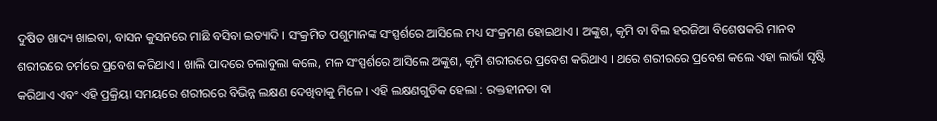ଦୁଷିତ ଖାଦ୍ୟ ଖାଇବା, ବାସନ କୁସନରେ ମାଛି ବସିବା ଇତ୍ୟାଦି । ସଂକ୍ରମିତ ପଶୁମାନଙ୍କ ସଂସ୍ପର୍ଶରେ ଆସିଲେ ମଧ୍ୟ ସଂକ୍ରମଣ ହୋଇଥାଏ । ଅଙ୍କୁଶ, କୃମି ବା ବିଲ ହରଜିଆ ବିଶେଷକରି ମାନବ ଶରୀରରେ ଚର୍ମରେ ପ୍ରବେଶ କରିଥାଏ । ଖାଲି ପାଦରେ ଚଲାବୁଲା କଲେ, ମଳ ସଂସ୍ପର୍ଶରେ ଆସିଲେ ଅଙ୍କୁଶ, କୃମି ଶରୀରରେ ପ୍ରବେଶ କରିଥାଏ । ଥରେ ଶରୀରରେ ପ୍ରବେଶ କଲେ ଏହା ଲାର୍ଭା ସୃଷ୍ଟି କରିଥାଏ ଏବଂ ଏହି ପ୍ରକ୍ରିୟା ସମୟରେ ଶରୀରରେ ବିଭିନ୍ନ ଲକ୍ଷଣ ଦେଖିବାକୁ ମିଳେ । ଏହି ଲକ୍ଷଣଗୁଡିକ ହେଲା : ରକ୍ତହୀନତା ବା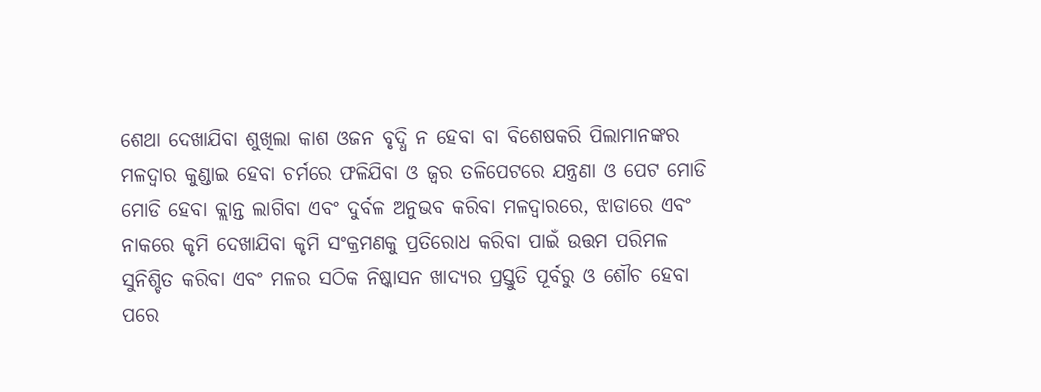ଶେଥା ଦେଖାଯିବା ଶୁଖିଲା କାଶ ଓଜନ ବୃଦ୍ଧି ନ ହେବା ବା ବିଶେଷକରି ପିଲାମାନଙ୍କର ମଳଦ୍ଵାର କୁଣ୍ଡାଇ ହେବା ଚର୍ମରେ ଫଳିଯିବା ଓ ଜ୍ଵର ତଳିପେଟରେ ଯନ୍ତ୍ରଣା ଓ ପେଟ ମୋଡି ମୋଡି ହେବା କ୍ଲାନ୍ତ ଲାଗିବା ଏବଂ ଦୁର୍ବଳ ଅନୁଭବ କରିବା ମଳଦ୍ଵାରରେ, ଝାଡାରେ ଏବଂ ନାକରେ କୃମି ଦେଖାଯିବା କୃମି ସଂକ୍ରମଣକୁ ପ୍ରତିରୋଧ କରିବା ପାଇଁ ଉତ୍ତମ ପରିମଳ ସୁନିଶ୍ଚିତ କରିବା ଏବଂ ମଳର ସଠିକ ନିଷ୍କାସନ ଖାଦ୍ୟର ପ୍ରସ୍ତୁତି ପୂର୍ବରୁ ଓ ଶୌଚ ହେବା ପରେ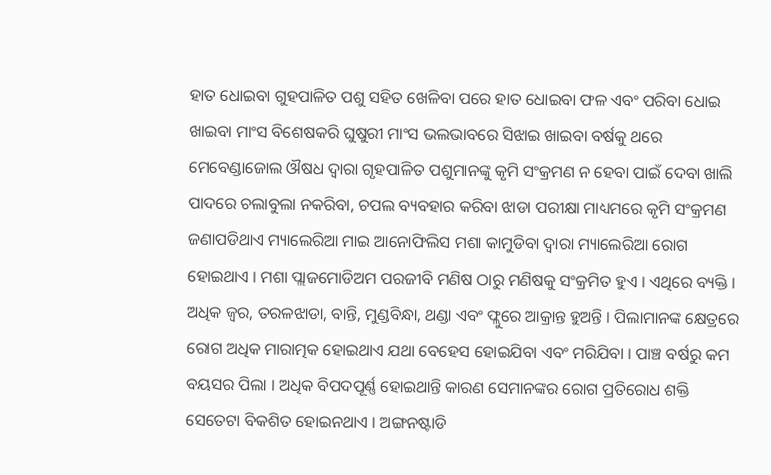ହାତ ଧୋଇବା ଗୁହପାଳିତ ପଶୁ ସହିତ ଖେଳିବା ପରେ ହାତ ଧୋଇବା ଫଳ ଏବଂ ପରିବା ଧୋଇ ଖାଇବା ମାଂସ ବିଶେଷକରି ଘୁଷୁରୀ ମାଂସ ଭଲଭାବରେ ସିଝାଇ ଖାଇବା ବର୍ଷକୁ ଥରେ ମେବେଣ୍ଡାଜୋଲ ଔଷଧ ଦ୍ଵାରା ଗୃହପାଳିତ ପଶୁମାନଙ୍କୁ କୃମି ସଂକ୍ରମଣ ନ ହେବା ପାଇଁ ଦେବା ଖାଲି ପାଦରେ ଚଲାବୁଲା ନକରିବା, ଚପଲ ବ୍ୟବହାର କରିବା ଝାଡା ପରୀକ୍ଷା ମାଧ୍ୟମରେ କୃମି ସଂକ୍ରମଣ ଜଣାପଡିଥାଏ ମ୍ୟାଲେରିଆ ମାଇ ଆନୋଫିଲିସ ମଶା କାମୁଡିବା ଦ୍ଵାରା ମ୍ୟାଲେରିଆ ରୋଗ ହୋଇଥାଏ । ମଶା ପ୍ଲାଜମୋଡିଅମ ପରଜୀବି ମଣିଷ ଠାରୁ ମଣିଷକୁ ସଂକ୍ରମିତ ହୁଏ । ଏଥିରେ ବ୍ୟକ୍ତି । ଅଧିକ ଜ୍ଵର, ତରଳଝାଡା, ବାନ୍ତି, ମୁଣ୍ଡବିନ୍ଧା, ଥଣ୍ଡା ଏବଂ ଫ୍ଲୁରେ ଆକ୍ରାନ୍ତ ହୁଅନ୍ତି । ପିଲାମାନଙ୍କ କ୍ଷେତ୍ରରେ ରୋଗ ଅଧିକ ମାରାତ୍ମକ ହୋଇଥାଏ ଯଥା ବେହେସ ହୋଇଯିବା ଏବଂ ମରିଯିବା । ପାଞ୍ଚ ବର୍ଷରୁ କମ ବୟସର ପିଲା । ଅଧିକ ବିପଦପୂର୍ଣ୍ଣ ହୋଇଥାନ୍ତି କାରଣ ସେମାନଙ୍କର ରୋଗ ପ୍ରତିରୋଧ ଶକ୍ତି ସେତେଟା ବିକଶିତ ହୋଇନଥାଏ । ଅଙ୍ଗନଷ୍ଟାଡି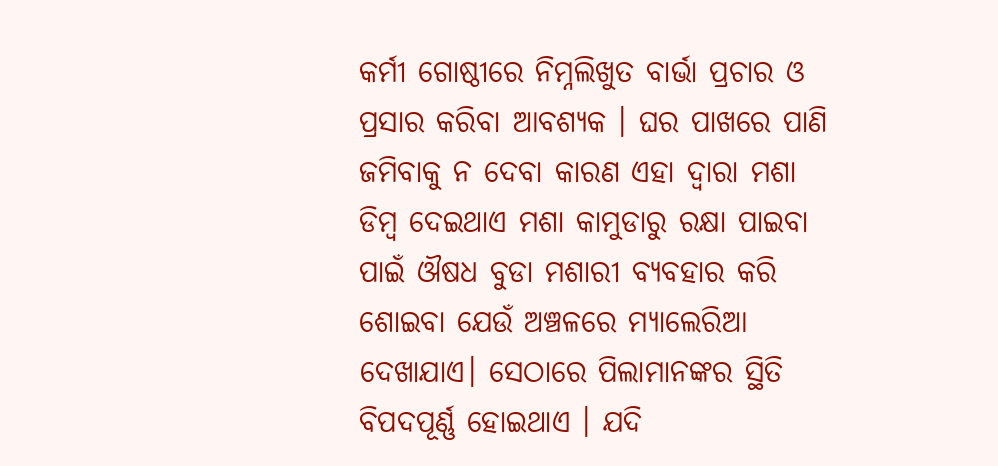କର୍ମୀ ଗୋଷ୍ଠୀରେ ନିମ୍ନଲିଖୁତ ବାର୍ଭା ପ୍ରଚାର ଓ ପ୍ରସାର କରିବା ଆବଶ୍ୟକ । ଘର ପାଖରେ ପାଣି ଜମିବାକୁ ନ ଦେବା କାରଣ ଏହା ଦ୍ଵାରା ମଶା ଡିମ୍ବ ଦେଇଥାଏ ମଶା କାମୁଡାରୁ ରକ୍ଷା ପାଇବା ପାଇଁ ଔଷଧ ବୁଡା ମଶାରୀ ବ୍ୟବହାର କରି ଶୋଇବା ଯେଉଁ ଅଞ୍ଚଳରେ ମ୍ୟାଲେରିଆ ଦେଖାଯାଏ। ସେଠାରେ ପିଲାମାନଙ୍କର ସ୍ଥିତି ବିପଦପୂର୍ଣ୍ଣ ହୋଇଥାଏ । ଯଦି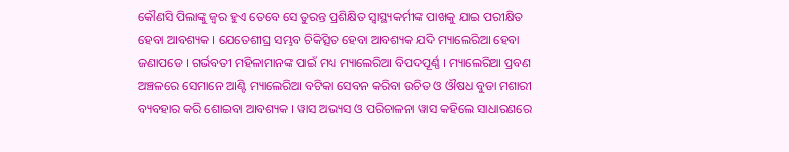କୌଣସି ପିଲାଙ୍କୁ ଜ୍ଵର ହୁଏ ତେବେ ସେ ତୁରନ୍ତ ପ୍ରଶିକ୍ଷିତ ସ୍ୱାସ୍ଥ୍ୟକର୍ମୀଙ୍କ ପାଖକୁ ଯାଇ ପରୀକ୍ଷିତ ହେବା ଆବଶ୍ୟକ । ଯେତେଶୀଘ୍ର ସମ୍ଭବ ଚିକିତ୍ସିତ ହେବା ଆବଶ୍ୟକ ଯଦି ମ୍ୟାଲେରିଆ ହେବା ଜଣାପଡେ । ଗର୍ଭବତୀ ମହିଳାମାନଙ୍କ ପାଇଁ ମଧ୍ୟ ମ୍ୟାଲେରିଆ ବିପଦପୂର୍ଣ୍ଣ । ମ୍ୟାଲେରିଆ ପ୍ରବଣ ଅଞ୍ଚଳରେ ସେମାନେ ଆଣ୍ଟି ମ୍ୟାଲେରିଆ ବଟିକା ସେବନ କରିବା ଉଚିତ ଓ ଔଷଧ ବୁଡା ମଶାରୀ ବ୍ୟବହାର କରି ଶୋଇବା ଆବଶ୍ୟକ । ୱାସ ଅଭ୍ୟସ ଓ ପରିଚାଳନା ୱାସ କହିଲେ ସାଧାରଣରେ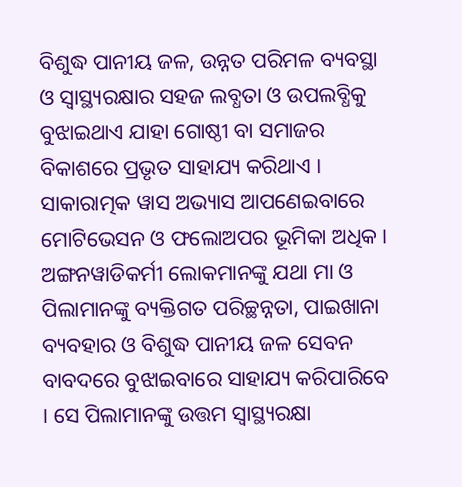ବିଶୁଦ୍ଧ ପାନୀୟ ଜଳ, ଉନ୍ନତ ପରିମଳ ବ୍ୟବସ୍ଥା ଓ ସ୍ଵାସ୍ଥ୍ୟରକ୍ଷାର ସହଜ ଲବ୍ଧତା ଓ ଉପଲବ୍ଧିକୁ ବୁଝାଇଥାଏ ଯାହା ଗୋଷ୍ଠୀ ବା ସମାଜର ବିକାଶରେ ପ୍ରଭୃତ ସାହାଯ୍ୟ କରିଥାଏ । ସାକାରାତ୍ମକ ୱାସ ଅଭ୍ୟାସ ଆପଣେଇବାରେ ମୋଟିଭେସନ ଓ ଫଲୋଅପର ଭୂମିକା ଅଧିକ । ଅଙ୍ଗନୱାଡିକର୍ମୀ ଲୋକମାନଙ୍କୁ ଯଥା ମା ଓ ପିଲାମାନଙ୍କୁ ବ୍ୟକ୍ତିଗତ ପରିଚ୍ଛନ୍ନତା, ପାଇଖାନା ବ୍ୟବହାର ଓ ବିଶୁଦ୍ଧ ପାନୀୟ ଜଳ ସେବନ ବାବଦରେ ବୁଝାଇବାରେ ସାହାଯ୍ୟ କରିପାରିବେ । ସେ ପିଲାମାନଙ୍କୁ ଉତ୍ତମ ସ୍ଵାସ୍ଥ୍ୟରକ୍ଷା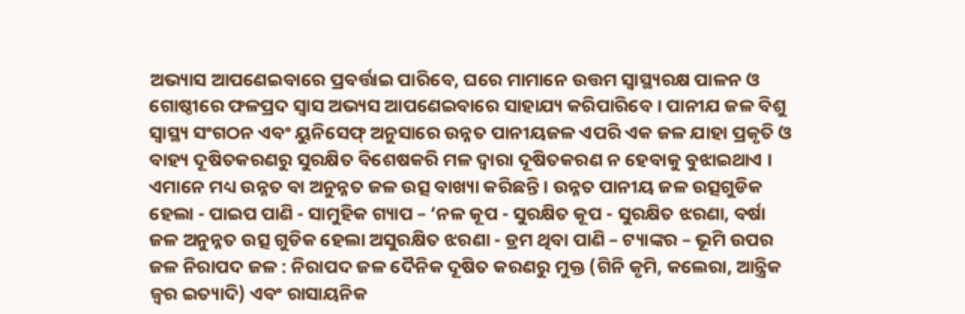ଅଭ୍ୟାସ ଆପଣେଇବାରେ ପ୍ରବର୍ତ୍ତାଇ ପାରିବେ, ଘରେ ମାମାନେ ଉତ୍ତମ ସ୍ଵାସ୍ଥ୍ୟରକ୍ଷ ପାଳନ ଓ ଗୋଷ୍ଠୀରେ ଫଳପ୍ରଦ ସ୍ୱାସ ଅଭ୍ୟସ ଆପଣେଇବାରେ ସାହାଯ୍ୟ କରିପାରିବେ । ପାନୀଯ ଜଳ ବିଶୁ ସ୍ଵାସ୍ଥ୍ୟ ସଂଗଠନ ଏବଂ ୟୁନିସେଫ୍ ଅନୁସାରେ ଉନ୍ନତ ପାନୀୟଜଳ ଏପରି ଏକ ଜଳ ଯାହା ପ୍ରକୃତି ଓ ବାହ୍ୟ ଦୂଷିତକରଣରୁ ସୁରକ୍ଷିତ ବିଶେଷକରି ମଳ ଦ୍ଵାରା ଦୂଷିତକରଣ ନ ହେବାକୁ ବୁଝାଇଥାଏ । ଏମାନେ ମଧ୍ୟ ଉନ୍ନତ ବା ଅନୁନ୍ନତ ଜଳ ଉତ୍ସ ବାଖ୍ୟା କରିଛନ୍ତି । ଉନ୍ନତ ପାନୀୟ ଜଳ ଉତ୍ସଗୁଡିକ ହେଲା - ପାଇପ ପାଣି - ସାମୁହିକ ଗ୍ୟାପ – ‘ନଳ କୂପ - ସୁରକ୍ଷିତ କୂପ - ସୁରକ୍ଷିତ ଝରଣା, ବର୍ଷା ଜଳ ଅନୁନ୍ନତ ଉତ୍ସ ଗୁଡିକ ହେଲା ଅସୁରକ୍ଷିତ ଝରଣା - ଡ୍ରମ ଥିବା ପାଣି – ଟ୍ୟାଙ୍କର – ଭୂମି ଉପର ଜଳ ନିରାପଦ ଜଳ : ନିରାପଦ ଜଳ ଦୈନିକ ଦୂଷିତ କରଣରୁ ମୁକ୍ତ (ଗିନି କୃମି, କଲେରା, ଆନ୍ତ୍ରିକ ଜ୍ଵର ଇତ୍ୟାଦି) ଏବଂ ରାସାୟନିକ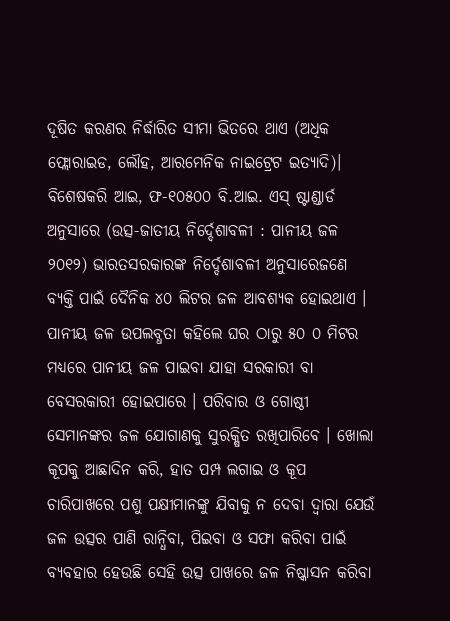ଦୂଷିତ କରଣର ନିର୍ଦ୍ଧାରିତ ସୀମା ଭିତରେ ଥାଏ (ଅଧିକ ଫ୍ଲୋରାଇଡ, ଲୌହ, ଆରମେନିକ ନାଇଟ୍ରେଟ ଇତ୍ୟାଦି)। ବିଶେଷକରି ଆଇ, ଫ-୧୦୫୦୦ ବି.ଆଇ. ଏସ୍ ଷ୍ଟାଣ୍ଡାର୍ଡ ଅନୁସାରେ (ଉତ୍ସ-ଜାତୀୟ ନିର୍ଦ୍ଦେଶାବଳୀ : ପାନୀୟ ଜଳ ୨୦୧୨) ଭାରତସରକାରଙ୍କ ନିର୍ଦ୍ଦେଶାବଳୀ ଅନୁସାରେଜଣେ ବ୍ୟକ୍ତି ପାଇଁ ଦୈନିକ ୪୦ ଲିଟର ଜଳ ଆବଶ୍ୟକ ହୋଇଥାଏ । ପାନୀୟ ଜଳ ଉପଲବ୍ଧତା କହିଲେ ଘର ଠାରୁ ୫୦ ୦ ମିଟର ମଧ୍ୟରେ ପାନୀୟ ଜଳ ପାଇବା ଯାହା ସରକାରୀ ବା ବେସରକାରୀ ହୋଇପାରେ । ପରିବାର ଓ ଗୋଷ୍ଠୀ ସେମାନଙ୍କର ଜଳ ଯୋଗାଣକୁ ସୁରକ୍ଷିତ ରଖିପାରିବେ । ଖୋଲା କୂପକୁ ଆଛାଦିନ କରି, ହାତ ପମ୍ପ ଲଗାଇ ଓ କୂପ ଚାରିପାଖରେ ପଶୁ ପକ୍ଷୀମାନଙ୍କୁ ଯିବାକୁ ନ ଦେବା ଦ୍ଵାରା ଯେଉଁ ଜଳ ଉତ୍ସର ପାଣି ରାନ୍ଧିବା, ପିଇବା ଓ ସଫା କରିବା ପାଇଁ ବ୍ୟବହାର ହେଉଛି ସେହି ଉତ୍ସ ପାଖରେ ଜଳ ନିଷ୍କାସନ କରିବା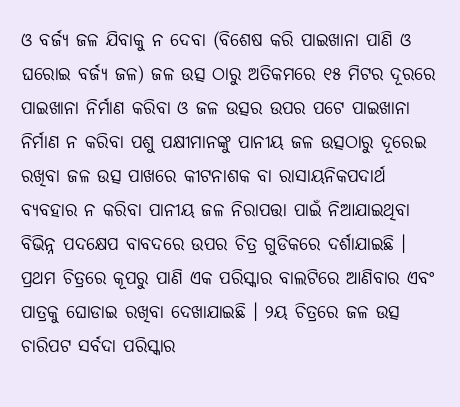ଓ ବର୍ଜ୍ୟ ଜଳ ଯିବାକୁ ନ ଦେବା (ବିଶେଷ କରି ପାଇଖାନା ପାଣି ଓ ଘରୋଇ ବର୍ଜ୍ୟ ଜଳ) ଜଳ ଉତ୍ସ ଠାରୁ ଅତିକମରେ ୧୫ ମିଟର ଦୂରରେ ପାଇଖାନା ନିର୍ମାଣ କରିବା ଓ ଜଳ ଉତ୍ସର ଉପର ପଟେ ପାଇଖାନା ନିର୍ମାଣ ନ କରିବା ପଶୁ ପକ୍ଷୀମାନଙ୍କୁ ପାନୀୟ ଜଳ ଉତ୍ସଠାରୁ ଦୂରେଇ ରଖିବା ଜଳ ଉତ୍ସ ପାଖରେ କୀଟନାଶକ ବା ରାସାୟନିକପଦାର୍ଥ ବ୍ୟବହାର ନ କରିବା ପାନୀୟ ଜଳ ନିରାପତ୍ତା ପାଇଁ ନିଆଯାଇଥିବା ବିଭିନ୍ନ ପଦକ୍ଷେପ ବାବଦରେ ଉପର ଚିତ୍ର ଗୁଡିକରେ ଦର୍ଶାଯାଇଛି । ପ୍ରଥମ ଚିତ୍ରରେ କୂପରୁ ପାଣି ଏକ ପରିସ୍କାର ବାଲଟିରେ ଆଣିବାର ଏବଂ ପାତ୍ରକୁ ଘୋଡାଇ ରଖିବା ଦେଖାଯାଇଛି । ୨ୟ ଚିତ୍ରରେ ଜଳ ଉତ୍ସ ଚାରିପଟ ସର୍ବଦା ପରିସ୍କାର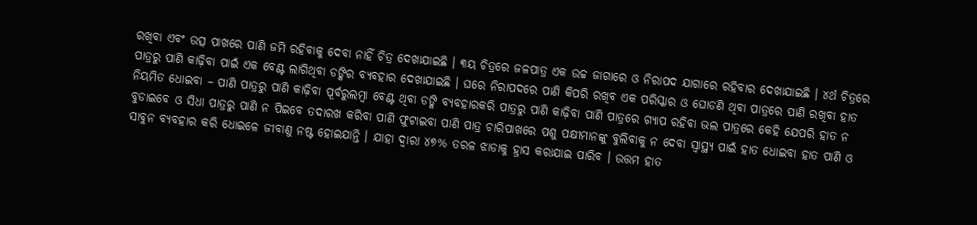ରଖିବା ଏବଂ ଉତ୍ସ ପାଖରେ ପାଣି ଜମି ରହିବାକୁ ଦେବା ନାହିଁ ଚିତ୍ର ଦେଖାଯାଇଛି । ୩ୟ ଚିତ୍ରରେ ଜଳପାତ୍ର ଏକ ଉଚ୍ଚ ଜାଗାରେ ଓ ନିରାପଦ ଯାଗାରେ ରହିବାର ଦେଖାଯାଇଛି । ୪ର୍ଥ ଚିତ୍ରରେ ପାତ୍ରରୁ ପାଣି କାଢ଼ିବା ପାଇଁ ଏକ ବେଣ୍ଟ ଲାଗିଥିବା ଡଙ୍କିର ବ୍ୟବହାର ଦେଖାଯାଇଛି । ଘରେ ନିରାପଦରେ ପାଣି କିପରି ରଖିବ ଏକ ପରିସ୍କାର ଓ ଘୋଡଣି ଥିବା ପାତ୍ରରେ ପାଣି ରଖିବା ହାତ ନିୟମିତ ଧୋଇବା – ପାଣି ପାତ୍ରରୁ ପାଣି କାଢ଼ିବା ପୂର୍ବରୁଲମ୍ବା ବେଣ୍ଟ ଥିବା ଡଙ୍କି ବ୍ୟବହାରକରି ପାତ୍ରରୁ ପାଣି କାଢ଼ିବା ପାଣି ପାତ୍ରରେ ଗ୍ୟାପ ରହିବା ଭଲ ପାତ୍ରରେ କେହି ଯେପରି ହାତ ନ ବୁଡାଇବେ ଓ ସିଧା ପାତ୍ରରୁ ପାଣି ନ ପିଇବେ ତଦାରଖ କରିବା ପାଣି ଫୁଟାଇବା ପାଣି ପାତ୍ର ଚାରିପାଖରେ ପଶୁ ପକ୍ଷୀମାନଙ୍କୁ ବୁଲିବାକୁ ନ ଦେବା ସ୍ୱାସ୍ଥ୍ୟ ପାଇଁ ହାତ ଧୋଇବା ହାତ ପାଣି ଓ ସାବୁନ ବ୍ୟବହାର କରି ଧୋଇଳେ ଜୀବାଣୁ ନଷ୍ଟ ହୋଇଯାନ୍ତି । ଯାହା ଦ୍ଵାରା ୪୭% ତରଳ ଝାଡାକୁ ହ୍ରାସ କରାଯାଇ ପାରିବ । ଉତ୍ତମ ହାତ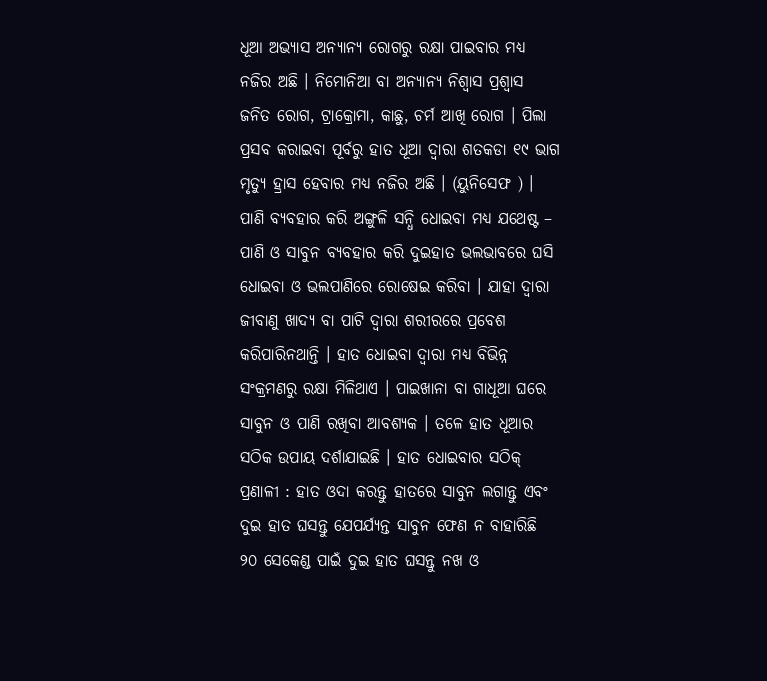ଧୂଆ ଅଭ୍ୟାସ ଅନ୍ୟାନ୍ୟ ରୋଗରୁ ରକ୍ଷା ପାଇବାର ମଧ୍ୟ ନଜିର ଅଛି । ନିମୋନିଆ ବା ଅନ୍ୟାନ୍ୟ ନିଶ୍ଵାସ ପ୍ରଶ୍ଵାସ ଜନିତ ରୋଗ, ଟ୍ରାକ୍ରୋମା, କାଛୁ, ଚର୍ମ ଆଖି ରୋଗ । ପିଲା ପ୍ରସବ କରାଇବା ପୂର୍ବରୁ ହାତ ଧୂଆ ଦ୍ଵାରା ଶତକଡା ୧୯ ଭାଗ ମୃତ୍ୟୁ ହ୍ରାସ ହେବାର ମଧ୍ୟ ନଜିର ଅଛି । (ୟୁନିସେଫ ) । ପାଣି ବ୍ୟବହାର କରି ଅଙ୍ଗୁଳି ସନ୍ଧି ଧୋଇବା ମଧ୍ୟ ଯଥେଷ୍ଟ – ପାଣି ଓ ସାବୁନ ବ୍ୟବହାର କରି ଦୁଇହାତ ଭଲଭାବରେ ଘସି ଧୋଇବା ଓ ଭଲପାଣିରେ ରୋଷେଇ କରିବା । ଯାହା ଦ୍ଵାରା ଜୀବାଣୁ ଖାଦ୍ୟ ବା ପାଟି ଦ୍ଵାରା ଶରୀରରେ ପ୍ରବେଶ କରିପାରିନଥାନ୍ତି । ହାତ ଧୋଇବା ଦ୍ଵାରା ମଧ୍ୟ ବିଭିନ୍ନ ସଂକ୍ରମଣରୁ ରକ୍ଷା ମିଳିଥାଏ । ପାଇଖାନା ବା ଗାଧୂଆ ଘରେ ସାବୁନ ଓ ପାଣି ରଖିବା ଆବଶ୍ୟକ । ତଳେ ହାତ ଧୂଆର ସଠିକ ଉପାୟ ଦର୍ଶାଯାଇଛି । ହାତ ଧୋଇବାର ସଠିକ୍ ପ୍ରଣାଳୀ : ହାତ ଓଦା କରନ୍ତୁ ହାତରେ ସାବୁନ ଲଗାନ୍ତୁ ଏବଂ ଦୁଇ ହାତ ଘସନ୍ତୁ ଯେପର୍ଯ୍ୟନ୍ତ ସାବୁନ ଫେଣ ନ ବାହାରିଛି ୨୦ ସେକେଣ୍ଡ ପାଇଁ ଦୁଇ ହାତ ଘସନ୍ତୁ ନଖ ଓ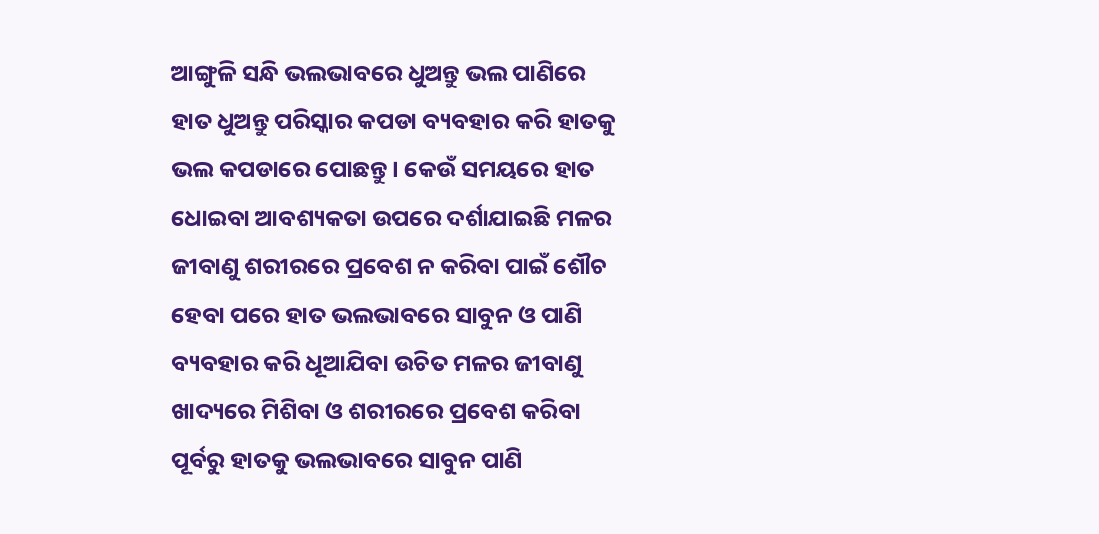ଆଙ୍ଗୁଳି ସନ୍ଧି ଭଲଭାବରେ ଧୁଅନ୍ତୁ ଭଲ ପାଣିରେ ହାତ ଧୁଅନ୍ତୁ ପରିସ୍କାର କପଡା ବ୍ୟବହାର କରି ହାତକୁ ଭଲ କପଡାରେ ପୋଛନ୍ତୁ । କେଉଁ ସମୟରେ ହାତ ଧୋଇବା ଆବଶ୍ୟକତା ଉପରେ ଦର୍ଶାଯାଇଛି ମଳର ଜୀବାଣୁ ଶରୀରରେ ପ୍ରବେଶ ନ କରିବା ପାଇଁ ଶୌଚ ହେବା ପରେ ହାତ ଭଲଭାବରେ ସାବୁନ ଓ ପାଣି ବ୍ୟବହାର କରି ଧୂଆଯିବା ଉଚିତ ମଳର ଜୀବାଣୁ ଖାଦ୍ୟରେ ମିଶିବା ଓ ଶରୀରରେ ପ୍ରବେଶ କରିବା ପୂର୍ବରୁ ହାତକୁ ଭଲଭାବରେ ସାବୁନ ପାଣି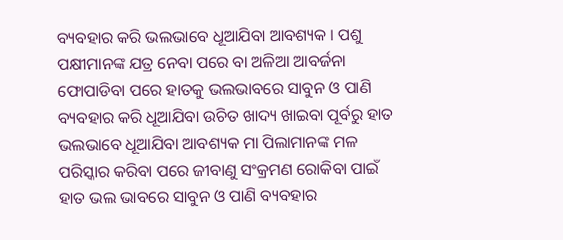ବ୍ୟବହାର କରି ଭଲଭାବେ ଧୂଆଯିବା ଆବଶ୍ୟକ । ପଶୁ ପକ୍ଷୀମାନଙ୍କ ଯତ୍ର ନେବା ପରେ ବା ଅଳିଆ ଆବର୍ଜନା ଫୋପାଡିବା ପରେ ହାତକୁ ଭଲଭାବରେ ସାବୁନ ଓ ପାଣି ବ୍ୟବହାର କରି ଧୂଆଯିବା ଉଚିତ ଖାଦ୍ୟ ଖାଇବା ପୂର୍ବରୁ ହାତ ଭଲଭାବେ ଧୂଆଯିବା ଆବଶ୍ୟକ ମା ପିଲାମାନଙ୍କ ମଳ ପରିସ୍କାର କରିବା ପରେ ଜୀବାଣୁ ସଂକ୍ରମଣ ରୋକିବା ପାଇଁ ହାତ ଭଲ ଭାବରେ ସାବୁନ ଓ ପାଣି ବ୍ୟବହାର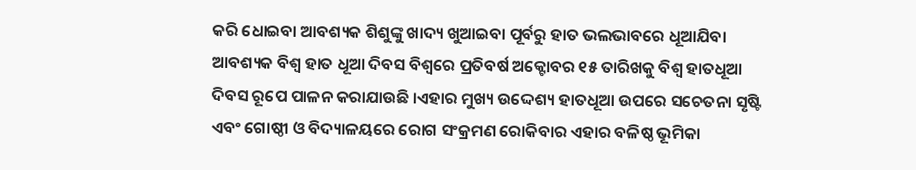କରି ଧୋଇବା ଆବଶ୍ୟକ ଶିଶୁଙ୍କୁ ଖାଦ୍ୟ ଖୁଆଇବା ପୂର୍ବରୁ ହାତ ଭଲଭାବରେ ଧୂଆଯିବା ଆବଶ୍ୟକ ବିଶ୍ଵ ହାତ ଧୂଆ ଦିବସ ବିଶ୍ଵରେ ପ୍ରତିବର୍ଷ ଅକ୍ଟୋବର ୧୫ ତାରିଖକୁ ବିଶ୍ଵ ହାତଧୂଆ ଦିବସ ରୂପେ ପାଳନ କରାଯାଉଛି ।ଏହାର ମୁଖ୍ୟ ଉଦ୍ଦେଶ୍ୟ ହାତଧୂଆ ଉପରେ ସଚେତନା ସୃଷ୍ଟି ଏବଂ ଗୋଷ୍ଠୀ ଓ ବିଦ୍ୟାଳୟରେ ରୋଗ ସଂକ୍ରମଣ ରୋକିବାର ଏହାର ବଳିଷ୍ଠ ଭୂମିକା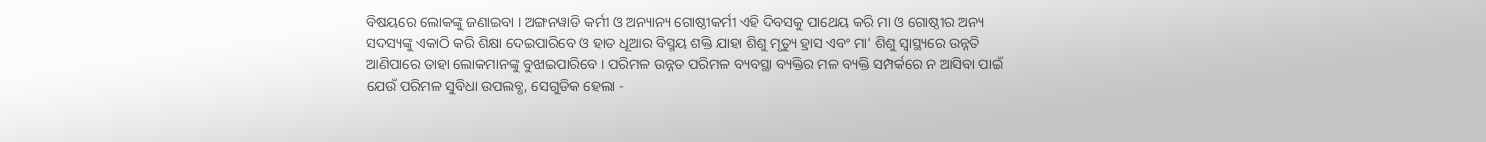ବିଷୟରେ ଲୋକଙ୍କୁ ଜଣାଇବା । ଅଙ୍ଗନୱାଡି କର୍ମୀ ଓ ଅନ୍ୟାନ୍ୟ ଗୋଷ୍ଠୀକର୍ମୀ ଏହି ଦିବସକୁ ପାଥେୟ କରି ମା ଓ ଗୋଷ୍ଠୀର ଅନ୍ୟ ସଦସ୍ୟଙ୍କୁ ଏକାଠି କରି ଶିକ୍ଷା ଦେଇପାରିବେ ଓ ହାତ ଧୂଆର ବିସ୍ମୟ ଶକ୍ତି ଯାହା ଶିଶୁ ମୃତ୍ୟୁ ହ୍ରାସ ଏବଂ ମା' ଶିଶୁ ସ୍ଵାସ୍ଥ୍ୟରେ ଉନ୍ନତି ଆଣିପାରେ ତାହା ଲୋକମାନଙ୍କୁ ବୁଝାଇପାରିବେ । ପରିମଳ ଉନ୍ନତ ପରିମଳ ବ୍ୟବସ୍ଥା ବ୍ୟକ୍ତିର ମଳ ବ୍ୟକ୍ତି ସମ୍ପର୍କରେ ନ ଆସିବା ପାଇଁ ଯେଉଁ ପରିମଳ ସୁବିଧା ଉପଲବ୍ଧ, ସେଗୁଡିକ ହେଲା -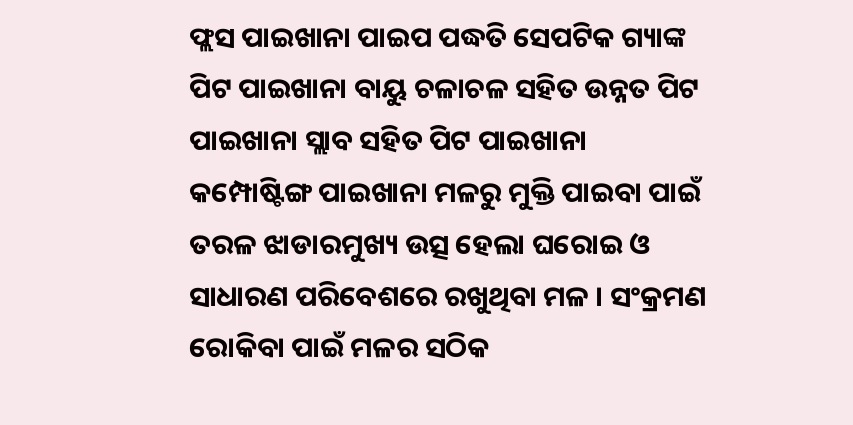ଫ୍ଲସ ପାଇଖାନା ପାଇପ ପଦ୍ଧତି ସେପଟିକ ଗ୍ୟାଙ୍କ ପିଟ ପାଇଖାନା ବାୟୁ ଚଳାଚଳ ସହିତ ଉନ୍ନତ ପିଟ ପାଇଖାନା ସ୍ଲାବ ସହିତ ପିଟ ପାଇଖାନା କମ୍ପୋଷ୍ଟିଙ୍ଗ ପାଇଖାନା ମଳରୁ ମୁକ୍ତି ପାଇବା ପାଇଁ ତରଳ ଝାଡାରମୁଖ୍ୟ ଉତ୍ସ ହେଲା ଘରୋଇ ଓ ସାଧାରଣ ପରିବେଶରେ ରଖୁଥିବା ମଳ । ସଂକ୍ରମଣ ରୋକିବା ପାଇଁ ମଳର ସଠିକ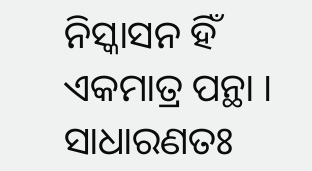ନିସ୍କାସନ ହିଁ ଏକମାତ୍ର ପନ୍ଥା । ସାଧାରଣତଃ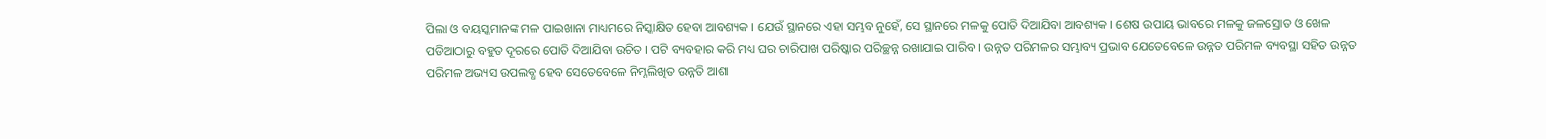ପିଲା ଓ ବୟସ୍କମାନଙ୍କ ମଳ ପାଇଖାନା ମାଧ୍ୟମରେ ନିସ୍କାକ୍ଷିତ ହେବା ଆବଶ୍ୟକ । ଯେଉଁ ସ୍ଥାନରେ ଏହା ସମ୍ଭବ ନୁହେଁ, ସେ ସ୍ଥାନରେ ମଳକୁ ପୋତି ଦିଆଯିବା ଆବଶ୍ୟକ । ଶେଷ ଉପାୟ ଭାବରେ ମଳକୁ ଜଳସ୍ରୋତ ଓ ଖେଳ ପଡିଆଠାରୁ ବହୁତ ଦୂରରେ ପୋତି ଦିଆଯିବା ଉଚିତ । ପଟି ବ୍ୟବହାର କରି ମଧ୍ୟ ଘର ଚାରିପାଖ ପରିଷ୍କାର ପରିଚ୍ଛନ୍ନ ରଖାଯାଇ ପାରିବ । ଉନ୍ନତ ପରିମଳର ସମ୍ଭାବ୍ୟ ପ୍ରଭାବ ଯେତେବେଳେ ଉନ୍ନତ ପରିମଳ ବ୍ୟବସ୍ଥା ସହିତ ଉନ୍ନତ ପରିମଳ ଅଭ୍ୟସ ଉପଲବ୍ଧ ହେବ ସେତେବେଳେ ନିମ୍ନଲିଖିତ ଉନ୍ନତି ଆଶା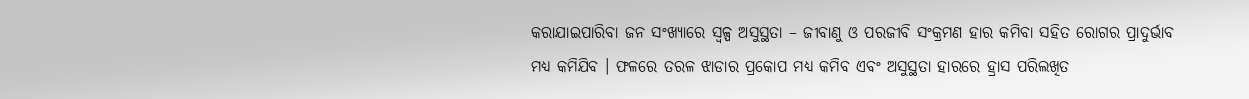କରାଯାଇପାରିବା ଜନ ସଂଖ୍ୟାରେ ସ୍ୱଳ୍ପ ଅସୁସ୍ଥତା – ଜୀବାଣୁ ଓ ପରଜୀବି ସଂକ୍ରମଣ ହାର କମିବା ସହିତ ରୋଗର ପ୍ରାଦୁର୍ଭାବ ମଧ୍ୟ କମିଯିବ । ଫଳରେ ତରଳ ଝାଡାର ପ୍ରକୋପ ମଧ୍ୟ କମିବ ଏବଂ ଅସୁସ୍ଥତା ହାରରେ ହ୍ରାସ ପରିଲଖିତ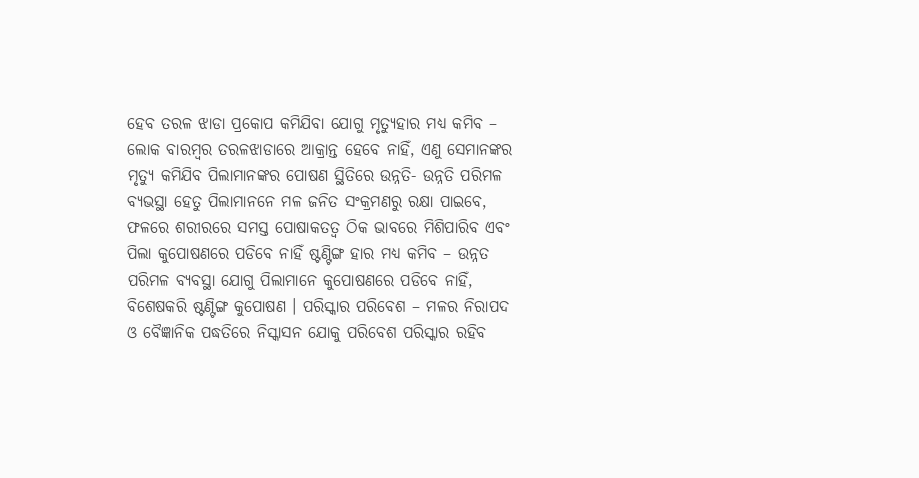ହେବ ତରଳ ଝାଡା ପ୍ରକୋପ କମିଯିବା ଯୋଗୁ ମୃତ୍ୟୁହାର ମଧ୍ୟ କମିବ – ଲୋକ ବାରମ୍ବର ତରଳଝାଡାରେ ଆକ୍ରାନ୍ତ ହେବେ ନାହିଁ, ଏଣୁ ସେମାନଙ୍କର ମୃତ୍ୟୁ କମିଯିବ ପିଲାମାନଙ୍କର ପୋଷଣ ସ୍ଥିତିରେ ଉନ୍ନତି- ଉନ୍ନତି ପରିମଳ ବ୍ୟଭସ୍ଥା ହେତୁ ପିଲାମାନନେ ମଳ ଜନିତ ସଂକ୍ରମଣରୁ ରକ୍ଷା ପାଇବେ, ଫଳରେ ଶରୀରରେ ସମସ୍ତ ପୋଷାକତତ୍ଵ ଠିକ ଭାବରେ ମିଶିପାରିବ ଏବଂ ପିଲା କୁପୋଷଣରେ ପଡିବେ ନାହିଁ ଷ୍ଟଣ୍ଟିଙ୍ଗ ହାର ମଧ୍ୟ କମିବ – ଉନ୍ନତ ପରିମଳ ବ୍ୟବସ୍ଥା ଯୋଗୁ ପିଲାମାନେ କୁପୋଷଣରେ ପଡିବେ ନାହିଁ, ବିଶେଷକରି ଷ୍ଟଣ୍ଟିଙ୍ଗ କୁପୋଷଣ । ପରିସ୍କାର ପରିବେଶ – ମଳର ନିରାପଦ ଓ ବୈଜ୍ଞାନିକ ପଦ୍ଧତିରେ ନିସ୍କାସନ ଯୋକୁ ପରିବେଶ ପରିସ୍କାର ରହିବ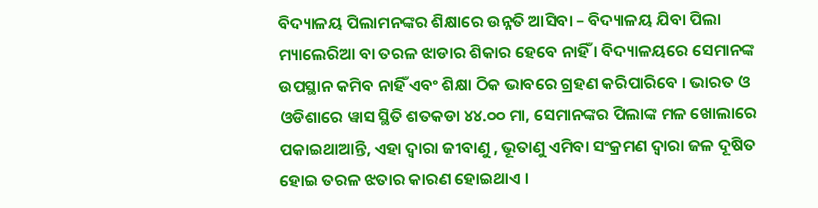ବିଦ୍ୟାଳୟ ପିଲାମନଙ୍କର ଶିକ୍ଷାରେ ଉନ୍ନତି ଆସିବା – ବିଦ୍ୟାଳୟ ଯିବା ପିଲା ମ୍ୟାଲେରିଆ ବା ତରଳ ଝାଡାର ଶିକାର ହେବେ ନାହିଁ । ବିଦ୍ୟାଳୟରେ ସେମାନଙ୍କ ଉପସ୍ଥାନ କମିବ ନାହିଁ ଏବଂ ଶିକ୍ଷା ଠିକ ଭାବରେ ଗ୍ରହଣ କରିପାରିବେ । ଭାରତ ଓ ଓଡିଶାରେ ୱାସ ସ୍ଥିତି ଶତକଡା ୪୪.୦୦ ମା, ସେମାନଙ୍କର ପିଲାଙ୍କ ମଳ ଖୋଲାରେ ପକାଇଥାଆନ୍ତି, ଏହା ଦ୍ଵାରା ଜୀବାଣୁ , ଭୂତାଣୁ ଏମିବା ସଂକ୍ରମଣ ଦ୍ଵାରା ଜଳ ଦୂଷିତ ହୋଇ ତରଳ ଝତାର କାରଣ ହୋଇଥାଏ ।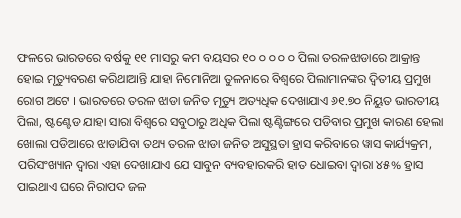ଫଳରେ ଭାରତରେ ବର୍ଷକୁ ୧୧ ମାସରୁ କମ ବୟସର ୧୦ ୦ ୦ ୦ ୦ ପିଲା ତରଳଝାଡାରେ ଆକ୍ରାନ୍ତ ହୋଇ ମୃତ୍ୟୁବରଣ କରିଥାଆନ୍ତି ଯାହା ନିମୋନିଆ ତୁଳନାରେ ବିଶ୍ଵରେ ପିଲାମାନଙ୍କର ଦ୍ଵିତୀୟ ପ୍ରମୁଖ ରୋଗ ଅଟେ । ଭାରତରେ ତରଳ ଝାଡା ଜନିତ ମୃତ୍ୟୁ ଅତ୍ୟଧିକ ଦେଖାଯାଏ ୬୧.୭୦ ନିୟୁତ ଭାରତୀୟ ପିଲା, ଷ୍ଟଣ୍ଟେଡ ଯାହା ସାରା ବିଶ୍ଵରେ ସବୁଠାରୁ ଅଧିକ ପିଲା ଷ୍ଟଣ୍ଟିଙ୍ଗରେ ପଡିବାର ପ୍ରମୁଖ କାରଣ ହେଲା ଖୋଲା ପଡିଆରେ ଝାଡାଯିବା ତଥ୍ୟ ତରଳ ଝାଡା ଜନିତ ଅସୁସ୍ଥତା ହ୍ରାସ କରିବାରେ ୱାସ କାର୍ଯ୍ୟକ୍ରମ, ପରିସଂଖ୍ୟାନ ଦ୍ଵାରା ଏହା ଦେଖାଯାଏ ଯେ ସାବୁନ ବ୍ୟବହାରକରି ହାତ ଧୋଇବା ଦ୍ଵାରା ୪୫% ହ୍ରାସ ପାଇଥାଏ ଘରେ ନିରାପଦ ଜଳ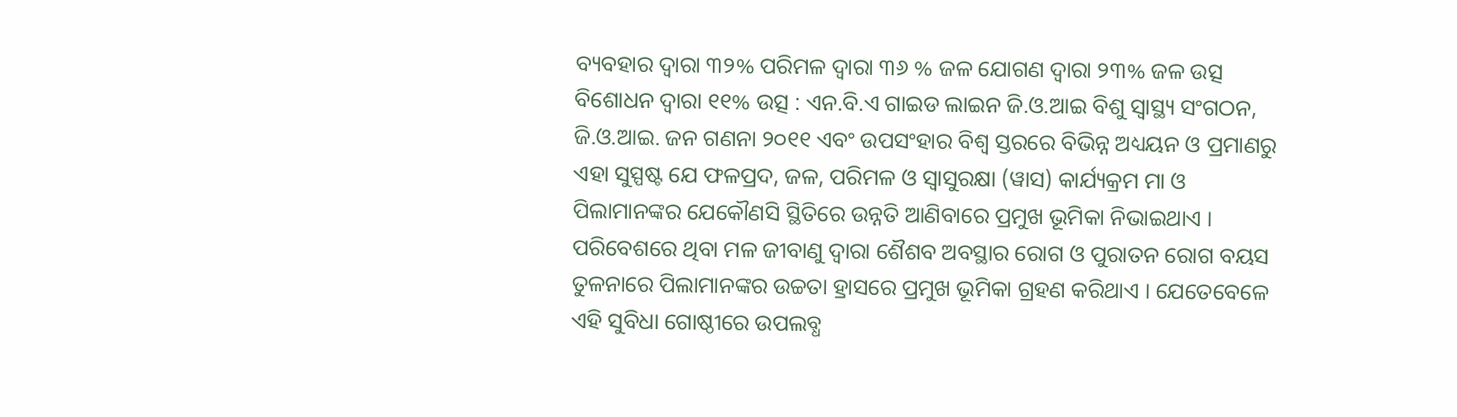ବ୍ୟବହାର ଦ୍ଵାରା ୩୨% ପରିମଳ ଦ୍ଵାରା ୩୬ % ଜଳ ଯୋଗଣ ଦ୍ଵାରା ୨୩% ଜଳ ଉତ୍ସ ବିଶୋଧନ ଦ୍ଵାରା ୧୧% ଉତ୍ସ : ଏନ.ବି.ଏ ଗାଇଡ ଲାଇନ ଜି.ଓ.ଆଇ ବିଶୁ ସ୍ଵାସ୍ଥ୍ୟ ସଂଗଠନ, ଜି.ଓ.ଆଇ. ଜନ ଗଣନା ୨୦୧୧ ଏବଂ ଉପସଂହାର ବିଶ୍ଵ ସ୍ତରରେ ବିଭିନ୍ନ ଅଧ୍ୟୟନ ଓ ପ୍ରମାଣରୁ ଏହା ସୁସ୍ପଷ୍ଟ ଯେ ଫଳପ୍ରଦ, ଜଳ, ପରିମଳ ଓ ସ୍ଵାସୁରକ୍ଷା (ୱାସ) କାର୍ଯ୍ୟକ୍ରମ ମା ଓ ପିଲାମାନଙ୍କର ଯେକୌଣସି ସ୍ଥିତିରେ ଉନ୍ନତି ଆଣିବାରେ ପ୍ରମୁଖ ଭୂମିକା ନିଭାଇଥାଏ । ପରିବେଶରେ ଥିବା ମଳ ଜୀବାଣୁ ଦ୍ଵାରା ଶୈଶବ ଅବସ୍ଥାର ରୋଗ ଓ ପୁରାତନ ରୋଗ ବୟସ ତୁଳନାରେ ପିଲାମାନଙ୍କର ଉଚ୍ଚତା ହ୍ରାସରେ ପ୍ରମୁଖ ଭୂମିକା ଗ୍ରହଣ କରିଥାଏ । ଯେତେବେଳେ ଏହି ସୁବିଧା ଗୋଷ୍ଠୀରେ ଉପଲବ୍ଧ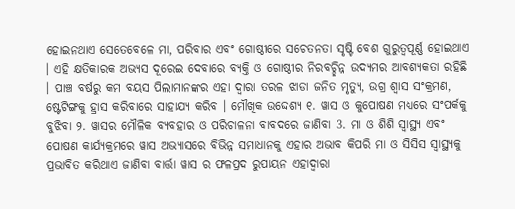ହୋଇନଥାଏ ସେତେବେଳେ ମା, ପରିବାର ଏବଂ ଗୋଷ୍ଠୀରେ ସଚେତନତା ସୃଷ୍ଟି ବେଶ ଗୁରୁତ୍ବପୂର୍ଣ୍ଣ ହୋଇଥାଏ । ଏହି କ୍ଷତିକାରକ ଅଭ୍ୟସ ଦୂରେଇ ଦେବାରେ ବ୍ୟକ୍ତି ଓ ଗୋଷ୍ଠୀର ନିରବଚ୍ଛିନ୍ନ ଉଦ୍ୟମର ଆବଶ୍ୟକତା ରହିଛି । ପାଞ୍ଚ ବର୍ଷରୁ କମ ବୟସ ପିଲାମାନଙ୍କର ଏହା ଦ୍ଵାରା ତରଳ ଝାଡା ଜନିତ ମୃତ୍ୟୁ, ଉଗ୍ର ଶ୍ଵାସ ସଂକ୍ରମଣ, ଷ୍ଟେଟିଙ୍ଗକୁ ହ୍ରାସ କରିବାରେ ସାହାଯ୍ୟ କରିବ । ମୌଖିକ ଉଦ୍ଦେଶ୍ୟ ୧. ୱାସ ଓ କୁପୋଷଣ ମଧ୍ୟରେ ସଂପର୍କକୁ ବୁଝିବା ୨. ୱାସର ମୌଳିକ ବ୍ୟବହାର ଓ ପରିଚାଳନା ବାବଦରେ ଜାଣିବା 3. ମା ଓ ଶିଶି ସ୍ୱାସ୍ଥ୍ୟ ଏବଂ ପୋଷଣ କାର୍ଯ୍ୟକ୍ରମରେ ୱାସ ଅଭ୍ୟାସରେ ବିଭିନ୍ନ ସମାଧାନକୁ ଏହାର ଅଭାବ କିପରି ମା ଓ ସିସିସ ସ୍ୱାସ୍ଥ୍ୟକୁ ପ୍ରଭାବିତ କରିଥାଏ ଜାଣିବା ବାର୍ତ୍ତା ୱାସ ର ଫଳପ୍ରଦ ରୁପାୟନ ଏହାଦ୍ଵାରା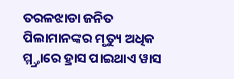ତରଳଝାଡା ଜନିତ ପିଲାମାନଙ୍କର ମୃତ୍ୟୁ ଅଧିକ ମ୍ମ୍ତ୍ରାରେ ହ୍ରାସ ପାଇଥାଏ ୱାସ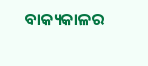ବାକ୍ୟକାଳର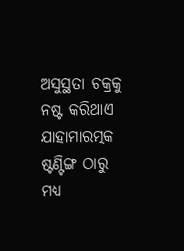ଅସୁସ୍ଥତା ଚକ୍ରକୁ ନଷ୍ଟ କରିଥାଏ ଯାହାମାରତ୍ମକ ଷ୍ଟଣ୍ଟିଙ୍ଗ ଠାରୁ ମଧ୍ୟ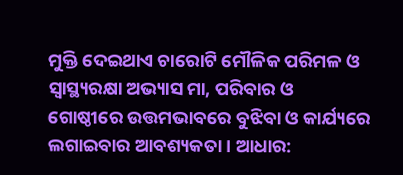ମୁକ୍ତି ଦେଇଥାଏ ଚାରୋଟି ମୌଳିକ ପରିମଳ ଓ ସ୍ୱାସ୍ଥ୍ୟରକ୍ଷା ଅଭ୍ୟାସ ମା, ପରିବାର ଓ ଗୋଷ୍ଠୀରେ ଉତ୍ତମଭାବରେ ବୁଝିବା ଓ କାର୍ଯ୍ୟରେ ଲଗାଇବାର ଆବଶ୍ୟକତା । ଆଧାର: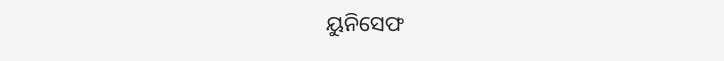ୟୁନିସେଫ